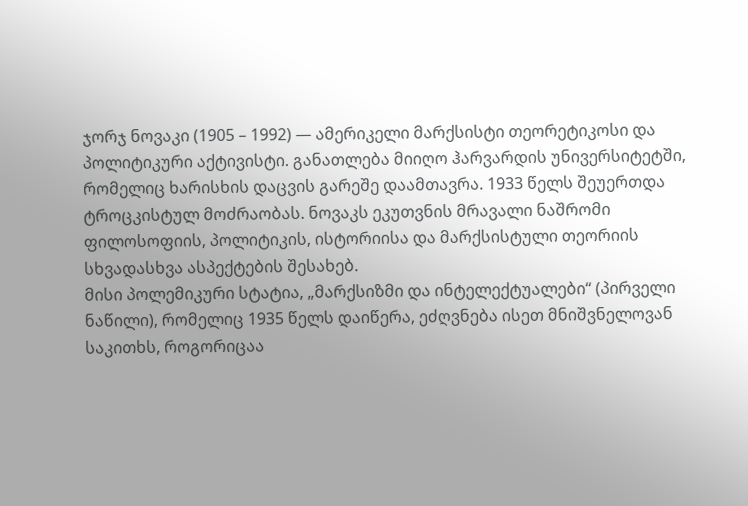ჯორჯ ნოვაკი (1905 – 1992) — ამერიკელი მარქსისტი თეორეტიკოსი და პოლიტიკური აქტივისტი. განათლება მიიღო ჰარვარდის უნივერსიტეტში, რომელიც ხარისხის დაცვის გარეშე დაამთავრა. 1933 წელს შეუერთდა ტროცკისტულ მოძრაობას. ნოვაკს ეკუთვნის მრავალი ნაშრომი ფილოსოფიის, პოლიტიკის, ისტორიისა და მარქსისტული თეორიის სხვადასხვა ასპექტების შესახებ.
მისი პოლემიკური სტატია, „მარქსიზმი და ინტელექტუალები“ (პირველი ნაწილი), რომელიც 1935 წელს დაიწერა, ეძღვნება ისეთ მნიშვნელოვან საკითხს, როგორიცაა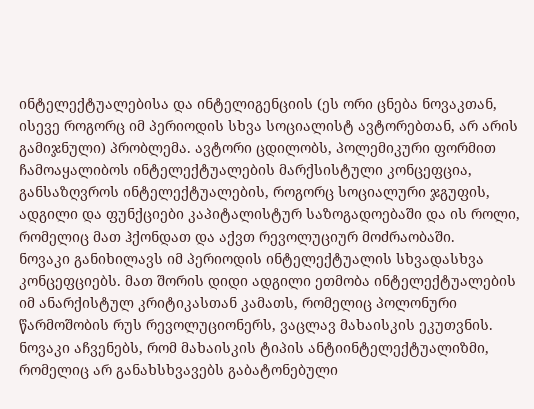ინტელექტუალებისა და ინტელიგენციის (ეს ორი ცნება ნოვაკთან, ისევე როგორც იმ პერიოდის სხვა სოციალისტ ავტორებთან, არ არის გამიჯნული) პრობლემა. ავტორი ცდილობს, პოლემიკური ფორმით ჩამოაყალიბოს ინტელექტუალების მარქსისტული კონცეფცია, განსაზღვროს ინტელექტუალების, როგორც სოციალური ჯგუფის, ადგილი და ფუნქციები კაპიტალისტურ საზოგადოებაში და ის როლი, რომელიც მათ ჰქონდათ და აქვთ რევოლუციურ მოძრაობაში.
ნოვაკი განიხილავს იმ პერიოდის ინტელექტუალის სხვადასხვა კონცეფციებს. მათ შორის დიდი ადგილი ეთმობა ინტელექტუალების იმ ანარქისტულ კრიტიკასთან კამათს, რომელიც პოლონური წარმოშობის რუს რევოლუციონერს, ვაცლავ მახაისკის ეკუთვნის. ნოვაკი აჩვენებს, რომ მახაისკის ტიპის ანტიინტელექტუალიზმი, რომელიც არ განახსხვავებს გაბატონებული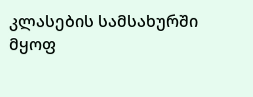კლასების სამსახურში მყოფ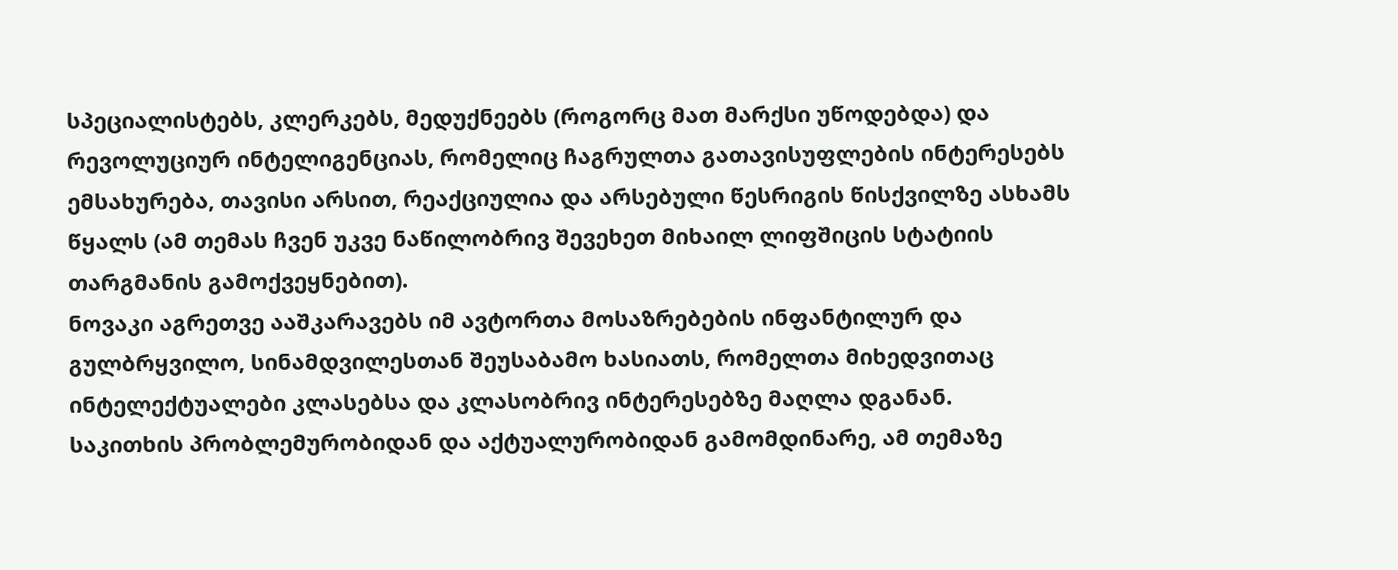სპეციალისტებს, კლერკებს, მედუქნეებს (როგორც მათ მარქსი უწოდებდა) და რევოლუციურ ინტელიგენციას, რომელიც ჩაგრულთა გათავისუფლების ინტერესებს ემსახურება, თავისი არსით, რეაქციულია და არსებული წესრიგის წისქვილზე ასხამს წყალს (ამ თემას ჩვენ უკვე ნაწილობრივ შევეხეთ მიხაილ ლიფშიცის სტატიის თარგმანის გამოქვეყნებით).
ნოვაკი აგრეთვე ააშკარავებს იმ ავტორთა მოსაზრებების ინფანტილურ და გულბრყვილო, სინამდვილესთან შეუსაბამო ხასიათს, რომელთა მიხედვითაც ინტელექტუალები კლასებსა და კლასობრივ ინტერესებზე მაღლა დგანან.
საკითხის პრობლემურობიდან და აქტუალურობიდან გამომდინარე, ამ თემაზე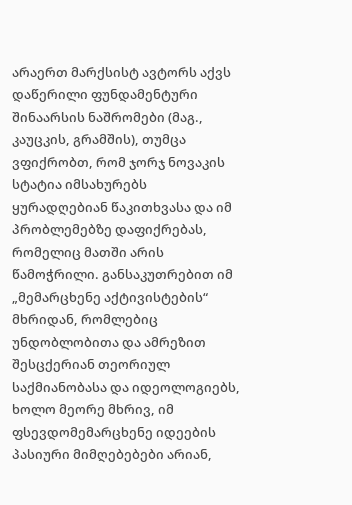არაერთ მარქსისტ ავტორს აქვს დაწერილი ფუნდამენტური შინაარსის ნაშრომები (მაგ., კაუცკის, გრამშის), თუმცა ვფიქრობთ, რომ ჯორჯ ნოვაკის სტატია იმსახურებს ყურადღებიან წაკითხვასა და იმ პრობლემებზე დაფიქრებას, რომელიც მათში არის წამოჭრილი. განსაკუთრებით იმ „მემარცხენე აქტივისტების“ მხრიდან, რომლებიც უნდობლობითა და ამრეზით შესცქერიან თეორიულ საქმიანობასა და იდეოლოგიებს, ხოლო მეორე მხრივ, იმ ფსევდომემარცხენე იდეების პასიური მიმღებებები არიან,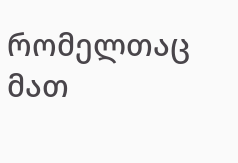რომელთაც მათ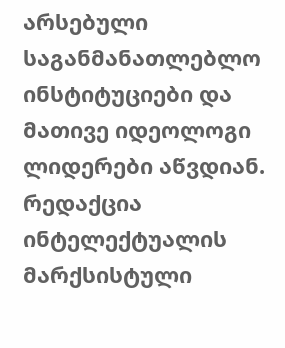არსებული საგანმანათლებლო ინსტიტუციები და მათივე იდეოლოგი ლიდერები აწვდიან.
რედაქცია
ინტელექტუალის მარქსისტული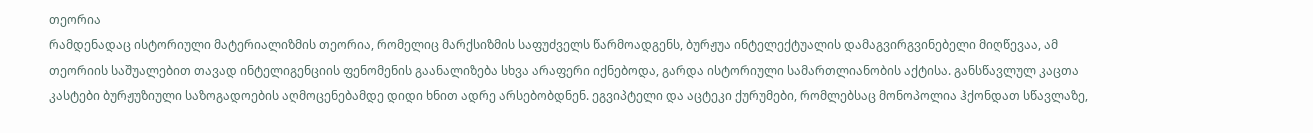თეორია
რამდენადაც ისტორიული მატერიალიზმის თეორია, რომელიც მარქსიზმის საფუძველს წარმოადგენს, ბურჟუა ინტელექტუალის დამაგვირგვინებელი მიღწევაა, ამ თეორიის საშუალებით თავად ინტელიგენციის ფენომენის გაანალიზება სხვა არაფერი იქნებოდა, გარდა ისტორიული სამართლიანობის აქტისა. განსწავლულ კაცთა კასტები ბურჟუზიული საზოგადოების აღმოცენებამდე დიდი ხნით ადრე არსებობდნენ. ეგვიპტელი და აცტეკი ქურუმები, რომლებსაც მონოპოლია ჰქონდათ სწავლაზე,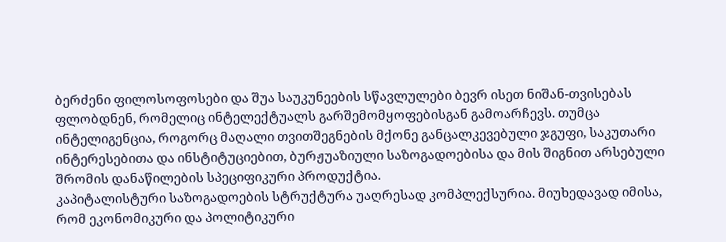ბერძენი ფილოსოფოსები და შუა საუკუნეების სწავლულები ბევრ ისეთ ნიშან-თვისებას ფლობდნენ, რომელიც ინტელექტუალს გარშემომყოფებისგან გამოარჩევს. თუმცა ინტელიგენცია, როგორც მაღალი თვითშეგნების მქონე განცალკევებული ჯგუფი, საკუთარი ინტერესებითა და ინსტიტუციებით, ბურჟუაზიული საზოგადოებისა და მის შიგნით არსებული შრომის დანაწილების სპეციფიკური პროდუქტია.
კაპიტალისტური საზოგადოების სტრუქტურა უაღრესად კომპლექსურია. მიუხედავად იმისა, რომ ეკონომიკური და პოლიტიკური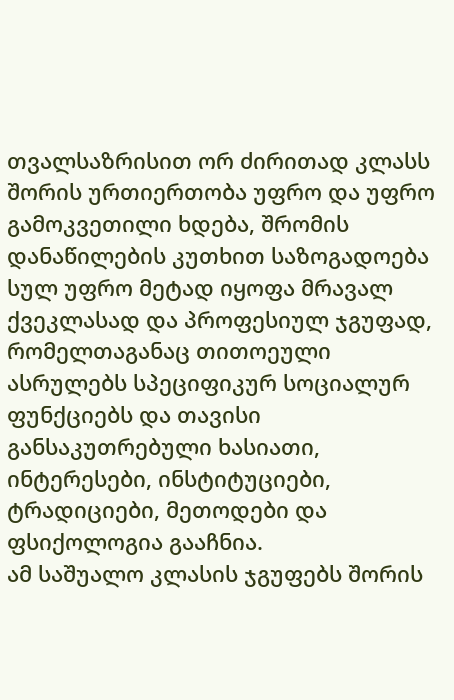თვალსაზრისით ორ ძირითად კლასს შორის ურთიერთობა უფრო და უფრო გამოკვეთილი ხდება, შრომის დანაწილების კუთხით საზოგადოება სულ უფრო მეტად იყოფა მრავალ ქვეკლასად და პროფესიულ ჯგუფად, რომელთაგანაც თითოეული ასრულებს სპეციფიკურ სოციალურ ფუნქციებს და თავისი განსაკუთრებული ხასიათი, ინტერესები, ინსტიტუციები, ტრადიციები, მეთოდები და ფსიქოლოგია გააჩნია.
ამ საშუალო კლასის ჯგუფებს შორის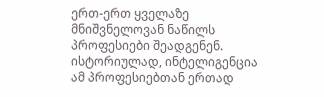ერთ-ერთ ყველაზე მნიშვნელოვან ნაწილს პროფესიები შეადგენენ. ისტორიულად, ინტელიგენცია ამ პროფესიებთან ერთად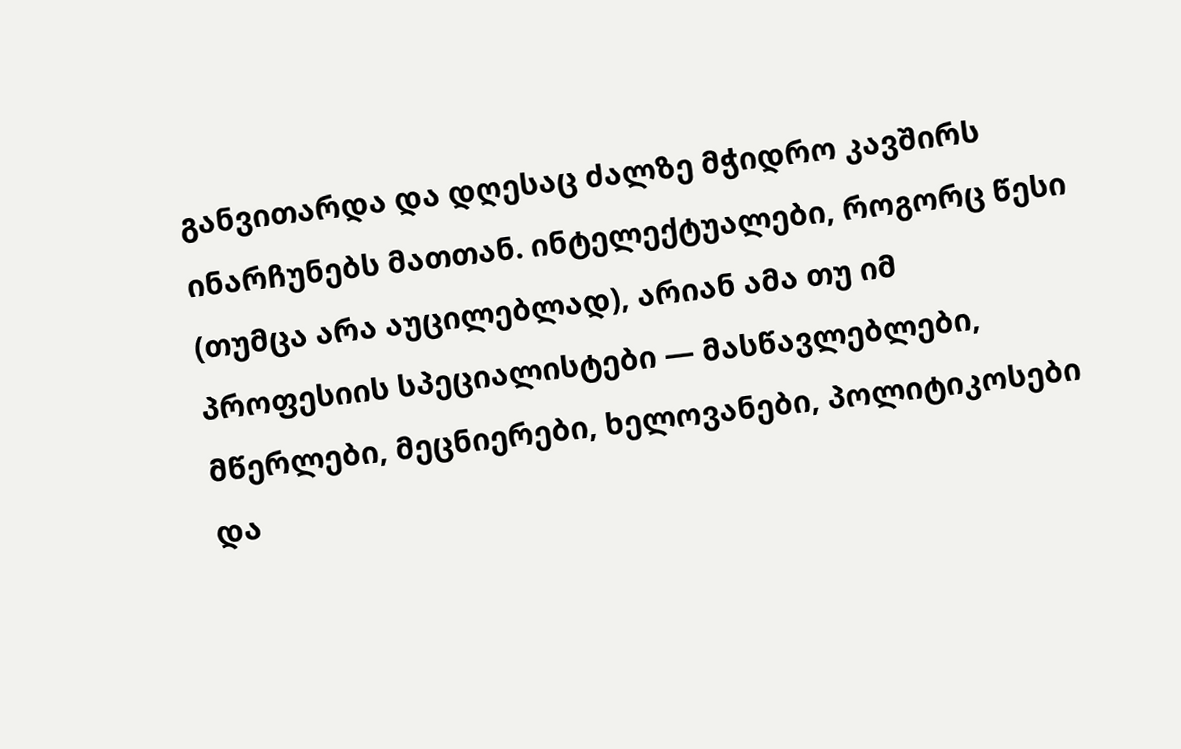განვითარდა და დღესაც ძალზე მჭიდრო კავშირს ინარჩუნებს მათთან. ინტელექტუალები, როგორც წესი (თუმცა არა აუცილებლად), არიან ამა თუ იმ პროფესიის სპეციალისტები — მასწავლებლები, მწერლები, მეცნიერები, ხელოვანები, პოლიტიკოსები და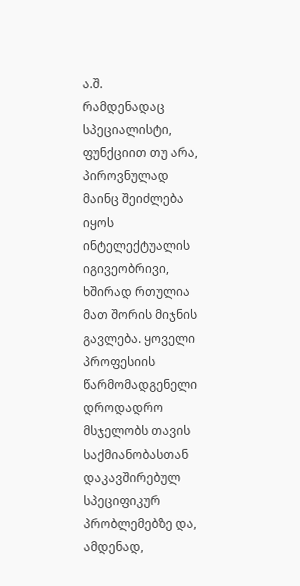ა.შ.
რამდენადაც სპეციალისტი, ფუნქციით თუ არა, პიროვნულად მაინც შეიძლება იყოს ინტელექტუალის იგივეობრივი, ხშირად რთულია მათ შორის მიჯნის გავლება. ყოველი პროფესიის წარმომადგენელი დროდადრო მსჯელობს თავის საქმიანობასთან დაკავშირებულ სპეციფიკურ პრობლემებზე და, ამდენად,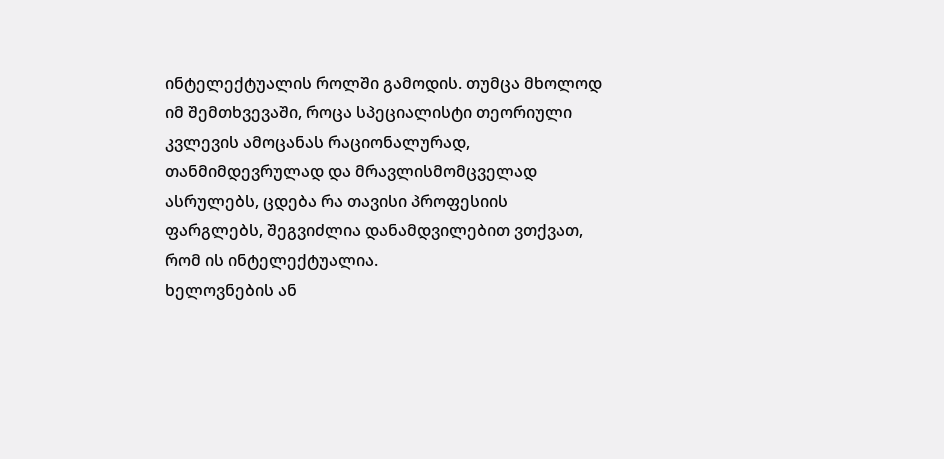ინტელექტუალის როლში გამოდის. თუმცა მხოლოდ იმ შემთხვევაში, როცა სპეციალისტი თეორიული კვლევის ამოცანას რაციონალურად, თანმიმდევრულად და მრავლისმომცველად ასრულებს, ცდება რა თავისი პროფესიის ფარგლებს, შეგვიძლია დანამდვილებით ვთქვათ, რომ ის ინტელექტუალია.
ხელოვნების ან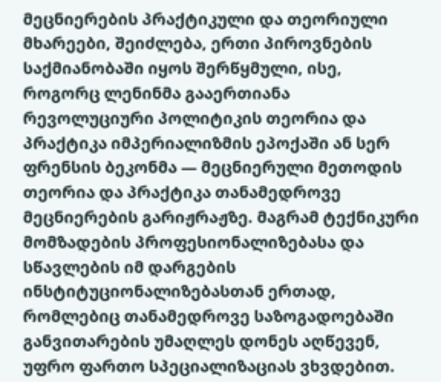მეცნიერების პრაქტიკული და თეორიული მხარეები, შეიძლება, ერთი პიროვნების საქმიანობაში იყოს შერწყმული, ისე, როგორც ლენინმა გააერთიანა რევოლუციური პოლიტიკის თეორია და პრაქტიკა იმპერიალიზმის ეპოქაში ან სერ ფრენსის ბეკონმა — მეცნიერული მეთოდის თეორია და პრაქტიკა თანამედროვე მეცნიერების გარიჟრაჟზე. მაგრამ ტექნიკური მომზადების პროფესიონალიზებასა და სწავლების იმ დარგების ინსტიტუციონალიზებასთან ერთად, რომლებიც თანამედროვე საზოგადოებაში განვითარების უმაღლეს დონეს აღწევენ, უფრო ფართო სპეციალიზაციას ვხვდებით.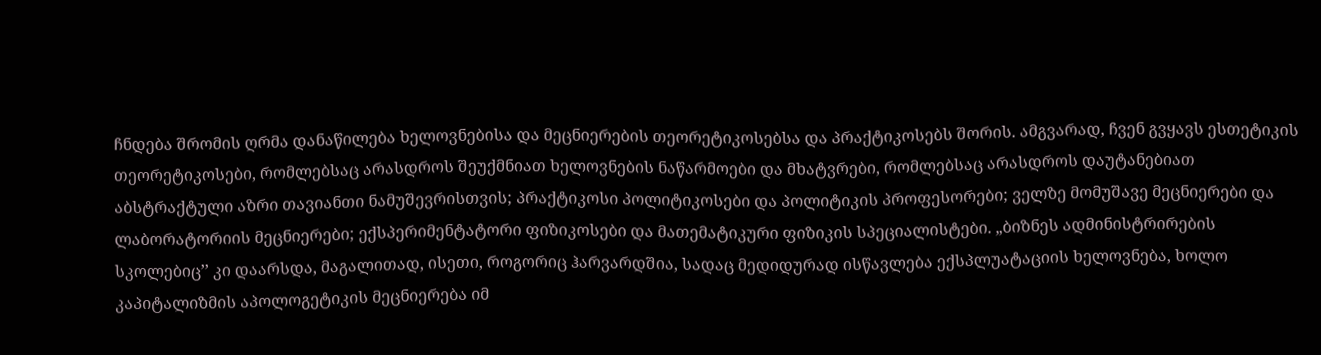ჩნდება შრომის ღრმა დანაწილება ხელოვნებისა და მეცნიერების თეორეტიკოსებსა და პრაქტიკოსებს შორის. ამგვარად, ჩვენ გვყავს ესთეტიკის თეორეტიკოსები, რომლებსაც არასდროს შეუქმნიათ ხელოვნების ნაწარმოები და მხატვრები, რომლებსაც არასდროს დაუტანებიათ აბსტრაქტული აზრი თავიანთი ნამუშევრისთვის; პრაქტიკოსი პოლიტიკოსები და პოლიტიკის პროფესორები; ველზე მომუშავე მეცნიერები და ლაბორატორიის მეცნიერები; ექსპერიმენტატორი ფიზიკოსები და მათემატიკური ფიზიკის სპეციალისტები. „ბიზნეს ადმინისტრირების სკოლებიც’’ კი დაარსდა, მაგალითად, ისეთი, როგორიც ჰარვარდშია, სადაც მედიდურად ისწავლება ექსპლუატაციის ხელოვნება, ხოლო კაპიტალიზმის აპოლოგეტიკის მეცნიერება იმ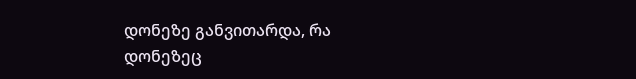დონეზე განვითარდა, რა დონეზეც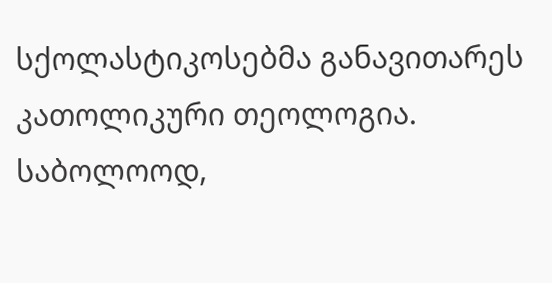სქოლასტიკოსებმა განავითარეს კათოლიკური თეოლოგია.
საბოლოოდ,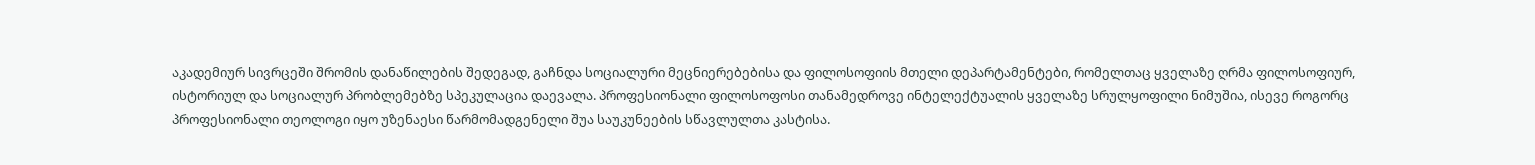აკადემიურ სივრცეში შრომის დანაწილების შედეგად, გაჩნდა სოციალური მეცნიერებებისა და ფილოსოფიის მთელი დეპარტამენტები, რომელთაც ყველაზე ღრმა ფილოსოფიურ, ისტორიულ და სოციალურ პრობლემებზე სპეკულაცია დაევალა. პროფესიონალი ფილოსოფოსი თანამედროვე ინტელექტუალის ყველაზე სრულყოფილი ნიმუშია, ისევე როგორც პროფესიონალი თეოლოგი იყო უზენაესი წარმომადგენელი შუა საუკუნეების სწავლულთა კასტისა.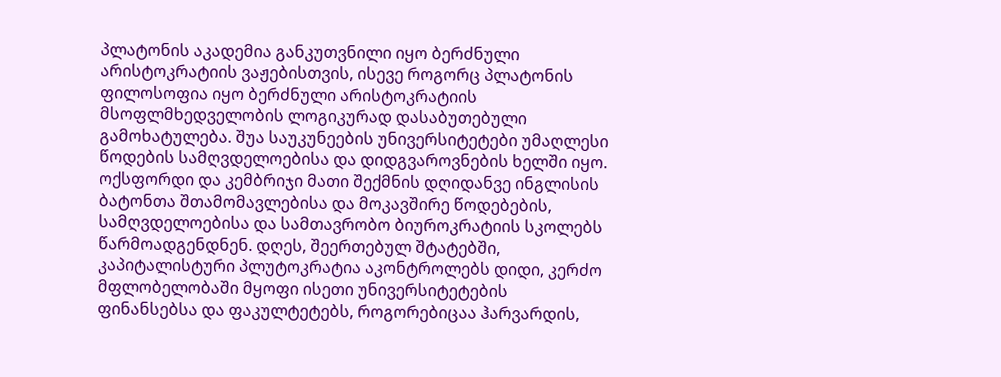პლატონის აკადემია განკუთვნილი იყო ბერძნული არისტოკრატიის ვაჟებისთვის, ისევე როგორც პლატონის ფილოსოფია იყო ბერძნული არისტოკრატიის მსოფლმხედველობის ლოგიკურად დასაბუთებული გამოხატულება. შუა საუკუნეების უნივერსიტეტები უმაღლესი წოდების სამღვდელოებისა და დიდგვაროვნების ხელში იყო. ოქსფორდი და კემბრიჯი მათი შექმნის დღიდანვე ინგლისის ბატონთა შთამომავლებისა და მოკავშირე წოდებების, სამღვდელოებისა და სამთავრობო ბიუროკრატიის სკოლებს წარმოადგენდნენ. დღეს, შეერთებულ შტატებში, კაპიტალისტური პლუტოკრატია აკონტროლებს დიდი, კერძო მფლობელობაში მყოფი ისეთი უნივერსიტეტების ფინანსებსა და ფაკულტეტებს, როგორებიცაა ჰარვარდის,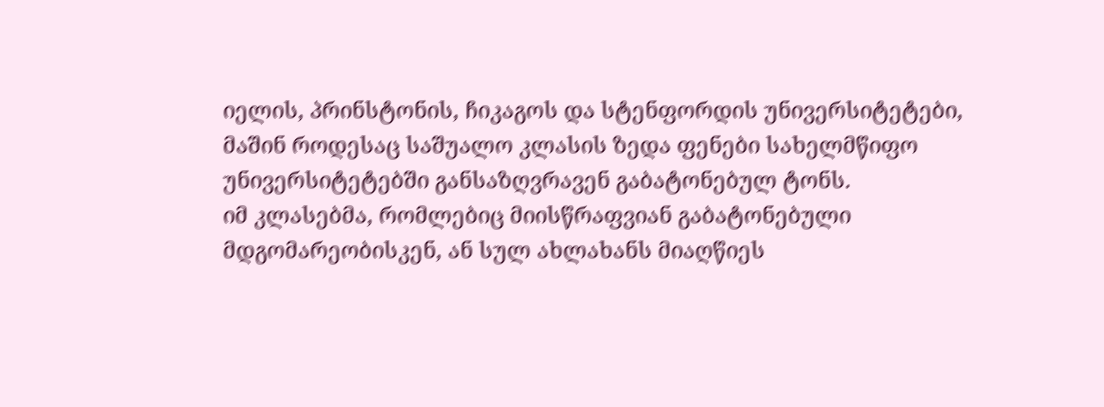იელის, პრინსტონის, ჩიკაგოს და სტენფორდის უნივერსიტეტები, მაშინ როდესაც საშუალო კლასის ზედა ფენები სახელმწიფო უნივერსიტეტებში განსაზღვრავენ გაბატონებულ ტონს.
იმ კლასებმა, რომლებიც მიისწრაფვიან გაბატონებული მდგომარეობისკენ, ან სულ ახლახანს მიაღწიეს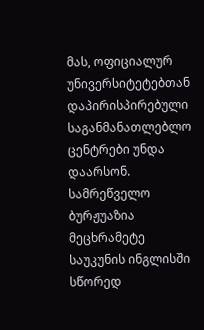მას, ოფიციალურ უნივერსიტეტებთან დაპირისპირებული საგანმანათლებლო ცენტრები უნდა დაარსონ. სამრეწველო ბურჟუაზია მეცხრამეტე საუკუნის ინგლისში სწორედ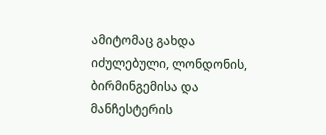ამიტომაც გახდა იძულებული, ლონდონის, ბირმინგემისა და მანჩესტერის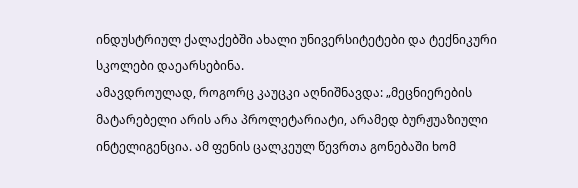ინდუსტრიულ ქალაქებში ახალი უნივერსიტეტები და ტექნიკური სკოლები დაეარსებინა.
ამავდროულად, როგორც კაუცკი აღნიშნავდა: „მეცნიერების მატარებელი არის არა პროლეტარიატი, არამედ ბურჟუაზიული ინტელიგენცია. ამ ფენის ცალკეულ წევრთა გონებაში ხომ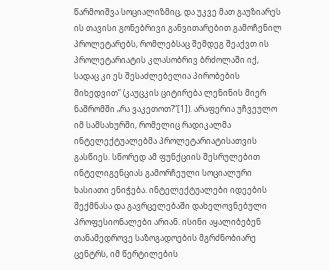წარმოიშვა სოციალიზმიც, და უკვე მათ გაუზიარეს ის თავისი გონებრივი განვითარებით გამოჩენილ პროლეტარებს, რომლებსაც შემდეგ შეაქვთ ის პროლეტარიატის კლასობრივ ბრძოლაში იქ, სადაც კი ეს შესაძლებელია პირობების მიხედვით” (კაუცკის ციტირება ლენინის მიერ ნაშრომში „რა ვაკეთოთ?“[1]). არაფერია უჩვეულო იმ სამსახურში, რომელიც რადიკალმა ინტელექტუალებმა პროლეტარიატისათვის გასწიეს. სწორედ ამ ფუნქციის შესრულებით ინტელიგენციას გამორჩეული სოციალური ხასიათი ენიჭება. ინტელექტუალები იდეების შექმნასა და გავრცელებაში დახელოვნებული პროფესიონალები არიან. ისინი აყალიბებენ თანამედროვე საზოგადოების მგრძნობიარე ცენტრს, იმ წერტილების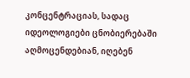კონცენტრაციას, სადაც იდეოლოგიები ცნობიერებაში აღმოცენდებიან, იღებენ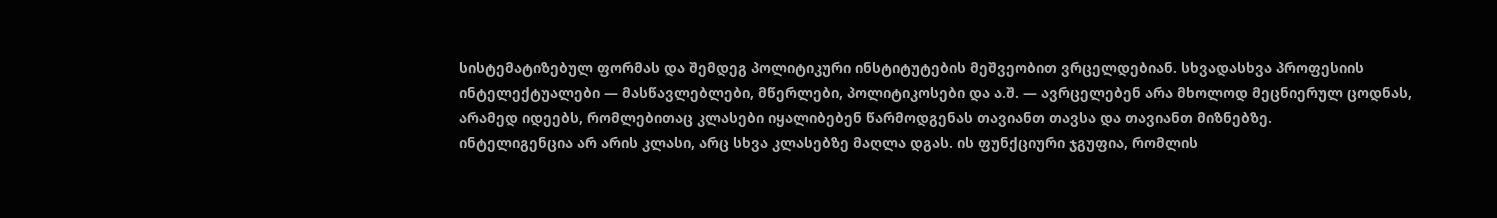სისტემატიზებულ ფორმას და შემდეგ პოლიტიკური ინსტიტუტების მეშვეობით ვრცელდებიან. სხვადასხვა პროფესიის ინტელექტუალები — მასწავლებლები, მწერლები, პოლიტიკოსები და ა.შ. — ავრცელებენ არა მხოლოდ მეცნიერულ ცოდნას, არამედ იდეებს, რომლებითაც კლასები იყალიბებენ წარმოდგენას თავიანთ თავსა და თავიანთ მიზნებზე.
ინტელიგენცია არ არის კლასი, არც სხვა კლასებზე მაღლა დგას. ის ფუნქციური ჯგუფია, რომლის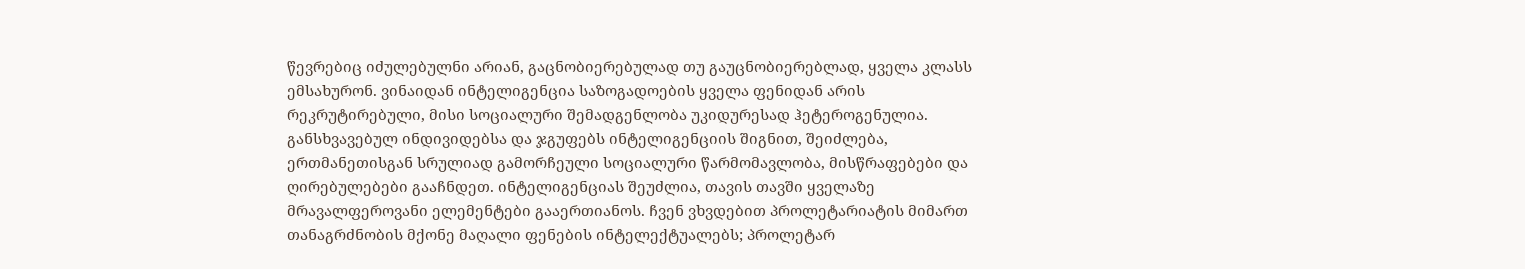წევრებიც იძულებულნი არიან, გაცნობიერებულად თუ გაუცნობიერებლად, ყველა კლასს ემსახურონ. ვინაიდან ინტელიგენცია საზოგადოების ყველა ფენიდან არის რეკრუტირებული, მისი სოციალური შემადგენლობა უკიდურესად ჰეტეროგენულია. განსხვავებულ ინდივიდებსა და ჯგუფებს ინტელიგენციის შიგნით, შეიძლება, ერთმანეთისგან სრულიად გამორჩეული სოციალური წარმომავლობა, მისწრაფებები და ღირებულებები გააჩნდეთ. ინტელიგენციას შეუძლია, თავის თავში ყველაზე მრავალფეროვანი ელემენტები გააერთიანოს. ჩვენ ვხვდებით პროლეტარიატის მიმართ თანაგრძნობის მქონე მაღალი ფენების ინტელექტუალებს; პროლეტარ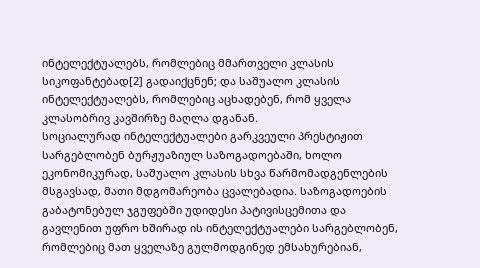ინტელექტუალებს, რომლებიც მმართველი კლასის სიკოფანტებად[2] გადაიქცნენ; და საშუალო კლასის ინტელექტუალებს, რომლებიც აცხადებენ, რომ ყველა კლასობრივ კავშირზე მაღლა დგანან.
სოციალურად ინტელექტუალები გარკვეული პრესტიჟით სარგებლობენ ბურჟუაზიულ საზოგადოებაში, ხოლო ეკონომიკურად, საშუალო კლასის სხვა წარმომადგენლების მსგავსად, მათი მდგომარეობა ცვალებადია. საზოგადოების გაბატონებულ ჯგუფებში უდიდესი პატივისცემითა და გავლენით უფრო ხშირად ის ინტელექტუალები სარგებლობენ, რომლებიც მათ ყველაზე გულმოდგინედ ემსახურებიან,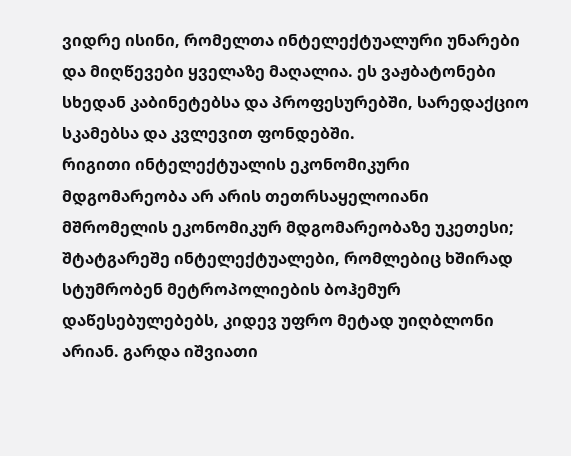ვიდრე ისინი, რომელთა ინტელექტუალური უნარები და მიღწევები ყველაზე მაღალია. ეს ვაჟბატონები სხედან კაბინეტებსა და პროფესურებში, სარედაქციო სკამებსა და კვლევით ფონდებში.
რიგითი ინტელექტუალის ეკონომიკური მდგომარეობა არ არის თეთრსაყელოიანი მშრომელის ეკონომიკურ მდგომარეობაზე უკეთესი; შტატგარეშე ინტელექტუალები, რომლებიც ხშირად სტუმრობენ მეტროპოლიების ბოჰემურ დაწესებულებებს, კიდევ უფრო მეტად უიღბლონი არიან. გარდა იშვიათი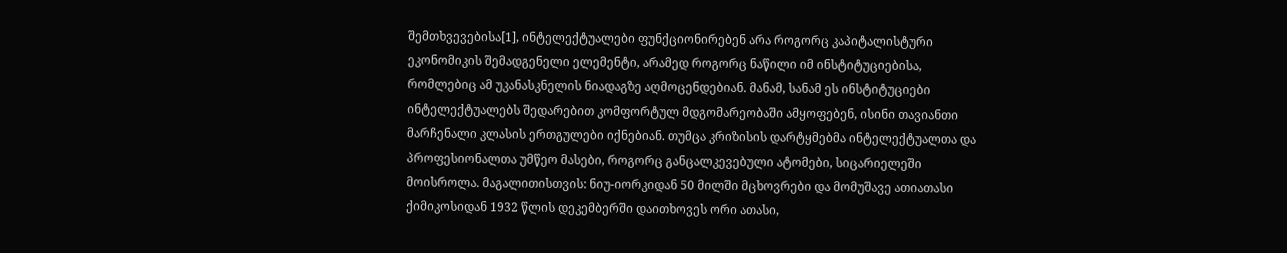შემთხვევებისა[1], ინტელექტუალები ფუნქციონირებენ არა როგორც კაპიტალისტური ეკონომიკის შემადგენელი ელემენტი, არამედ როგორც ნაწილი იმ ინსტიტუციებისა, რომლებიც ამ უკანასკნელის ნიადაგზე აღმოცენდებიან. მანამ, სანამ ეს ინსტიტუციები ინტელექტუალებს შედარებით კომფორტულ მდგომარეობაში ამყოფებენ, ისინი თავიანთი მარჩენალი კლასის ერთგულები იქნებიან. თუმცა კრიზისის დარტყმებმა ინტელექტუალთა და პროფესიონალთა უმწეო მასები, როგორც განცალკევებული ატომები, სიცარიელეში მოისროლა. მაგალითისთვის: ნიუ-იორკიდან 50 მილში მცხოვრები და მომუშავე ათიათასი ქიმიკოსიდან 1932 წლის დეკემბერში დაითხოვეს ორი ათასი,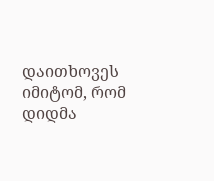დაითხოვეს იმიტომ, რომ დიდმა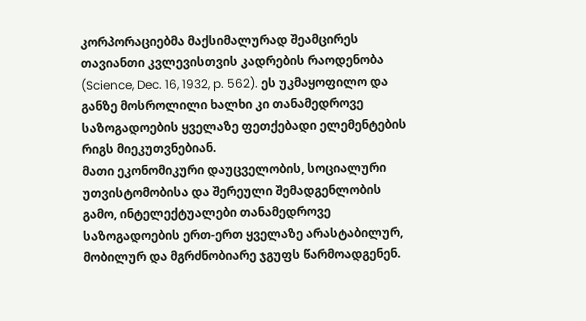კორპორაციებმა მაქსიმალურად შეამცირეს თავიანთი კვლევისთვის კადრების რაოდენობა (Science, Dec. 16, 1932, p. 562). ეს უკმაყოფილო და განზე მოსროლილი ხალხი კი თანამედროვე საზოგადოების ყველაზე ფეთქებადი ელემენტების რიგს მიეკუთვნებიან.
მათი ეკონომიკური დაუცველობის, სოციალური უთვისტომობისა და შერეული შემადგენლობის გამო, ინტელექტუალები თანამედროვე საზოგადოების ერთ-ერთ ყველაზე არასტაბილურ, მობილურ და მგრძნობიარე ჯგუფს წარმოადგენენ.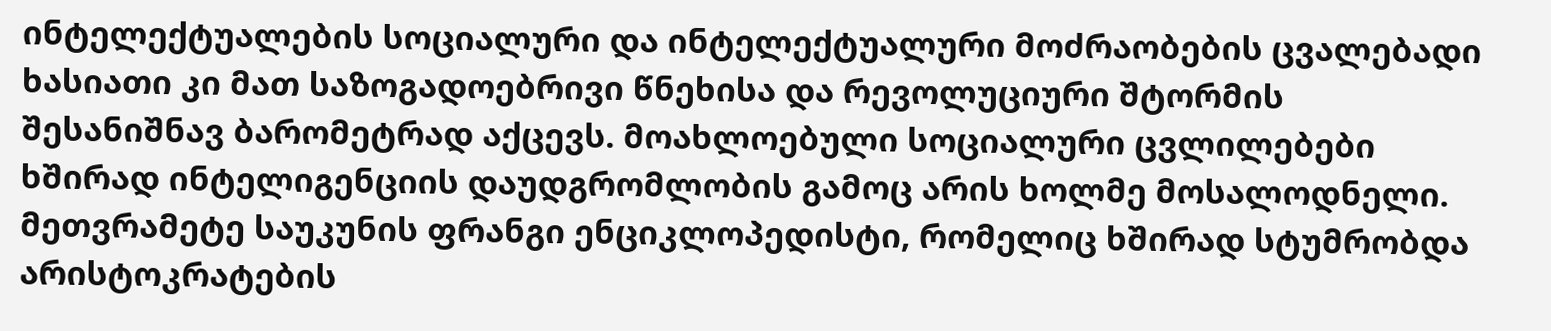ინტელექტუალების სოციალური და ინტელექტუალური მოძრაობების ცვალებადი ხასიათი კი მათ საზოგადოებრივი წნეხისა და რევოლუციური შტორმის შესანიშნავ ბარომეტრად აქცევს. მოახლოებული სოციალური ცვლილებები ხშირად ინტელიგენციის დაუდგრომლობის გამოც არის ხოლმე მოსალოდნელი. მეთვრამეტე საუკუნის ფრანგი ენციკლოპედისტი, რომელიც ხშირად სტუმრობდა არისტოკრატების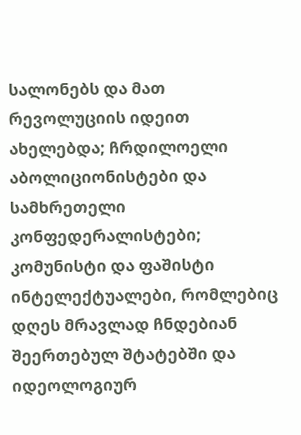სალონებს და მათ რევოლუციის იდეით ახელებდა; ჩრდილოელი აბოლიციონისტები და სამხრეთელი კონფედერალისტები; კომუნისტი და ფაშისტი ინტელექტუალები, რომლებიც დღეს მრავლად ჩნდებიან შეერთებულ შტატებში და იდეოლოგიურ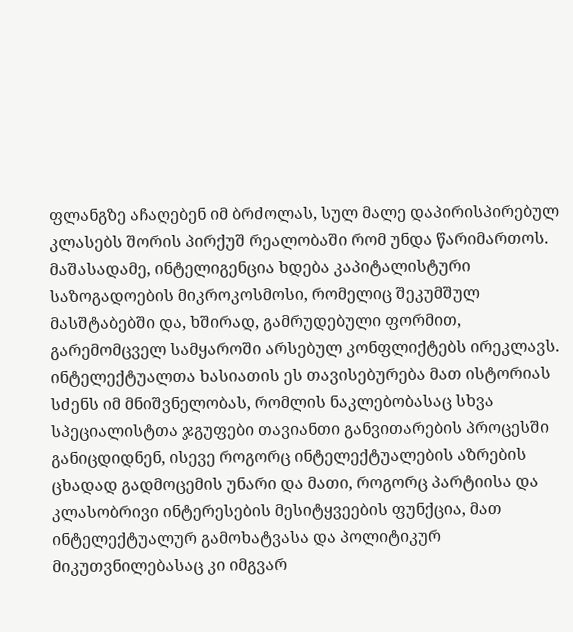ფლანგზე აჩაღებენ იმ ბრძოლას, სულ მალე დაპირისპირებულ კლასებს შორის პირქუშ რეალობაში რომ უნდა წარიმართოს.
მაშასადამე, ინტელიგენცია ხდება კაპიტალისტური საზოგადოების მიკროკოსმოსი, რომელიც შეკუმშულ მასშტაბებში და, ხშირად, გამრუდებული ფორმით, გარემომცველ სამყაროში არსებულ კონფლიქტებს ირეკლავს. ინტელექტუალთა ხასიათის ეს თავისებურება მათ ისტორიას სძენს იმ მნიშვნელობას, რომლის ნაკლებობასაც სხვა სპეციალისტთა ჯგუფები თავიანთი განვითარების პროცესში განიცდიდნენ, ისევე როგორც ინტელექტუალების აზრების ცხადად გადმოცემის უნარი და მათი, როგორც პარტიისა და კლასობრივი ინტერესების მესიტყვეების ფუნქცია, მათ ინტელექტუალურ გამოხატვასა და პოლიტიკურ მიკუთვნილებასაც კი იმგვარ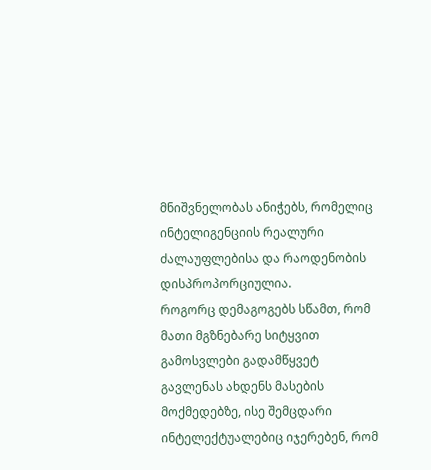მნიშვნელობას ანიჭებს, რომელიც ინტელიგენციის რეალური ძალაუფლებისა და რაოდენობის დისპროპორციულია.
როგორც დემაგოგებს სწამთ, რომ მათი მგზნებარე სიტყვით გამოსვლები გადამწყვეტ გავლენას ახდენს მასების მოქმედებზე, ისე შემცდარი ინტელექტუალებიც იჯერებენ, რომ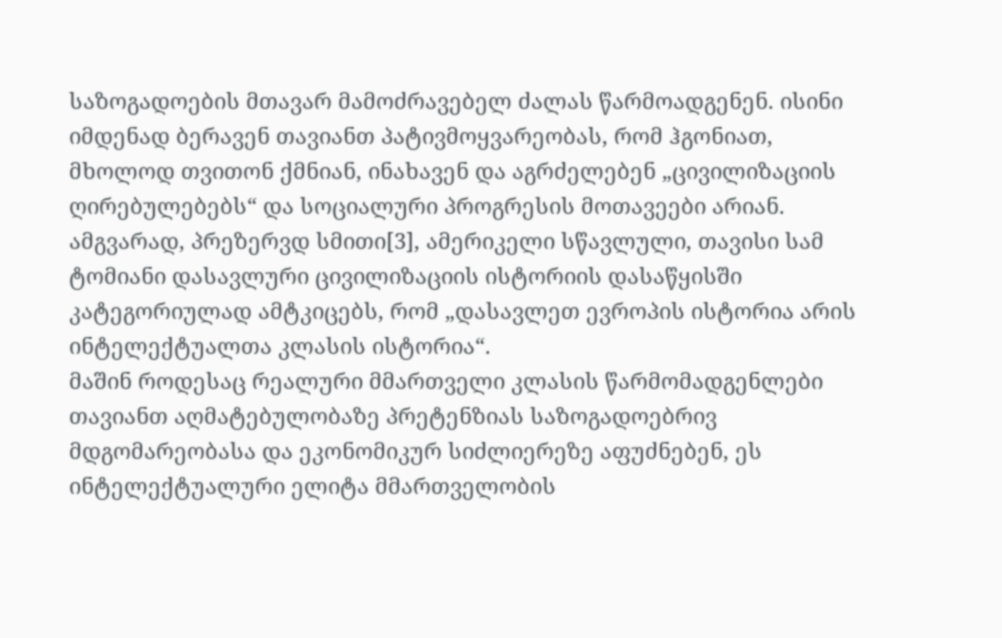საზოგადოების მთავარ მამოძრავებელ ძალას წარმოადგენენ. ისინი იმდენად ბერავენ თავიანთ პატივმოყვარეობას, რომ ჰგონიათ, მხოლოდ თვითონ ქმნიან, ინახავენ და აგრძელებენ „ცივილიზაციის ღირებულებებს“ და სოციალური პროგრესის მოთავეები არიან. ამგვარად, პრეზერვდ სმითი[3], ამერიკელი სწავლული, თავისი სამ ტომიანი დასავლური ცივილიზაციის ისტორიის დასაწყისში კატეგორიულად ამტკიცებს, რომ „დასავლეთ ევროპის ისტორია არის ინტელექტუალთა კლასის ისტორია“.
მაშინ როდესაც რეალური მმართველი კლასის წარმომადგენლები თავიანთ აღმატებულობაზე პრეტენზიას საზოგადოებრივ მდგომარეობასა და ეკონომიკურ სიძლიერეზე აფუძნებენ, ეს ინტელექტუალური ელიტა მმართველობის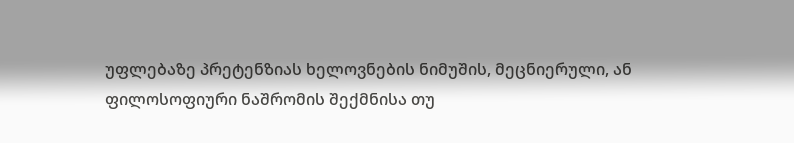უფლებაზე პრეტენზიას ხელოვნების ნიმუშის, მეცნიერული, ან ფილოსოფიური ნაშრომის შექმნისა თუ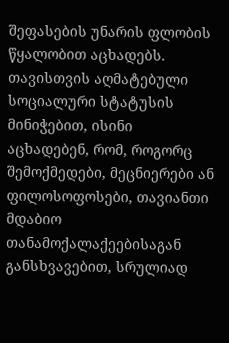შეფასების უნარის ფლობის წყალობით აცხადებს. თავისთვის აღმატებული სოციალური სტატუსის მინიჭებით, ისინი აცხადებენ, რომ, როგორც შემოქმედები, მეცნიერები ან ფილოსოფოსები, თავიანთი მდაბიო თანამოქალაქეებისაგან განსხვავებით, სრულიად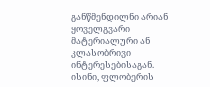განწმენდილნი არიან ყოველგვარი მატერიალური ან კლასობრივი ინტერესებისაგან. ისინი, ფლობერის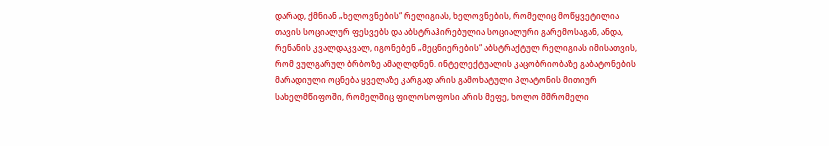დარად, ქმნიან „ხელოვნების“ რელიგიას, ხელოვნების, რომელიც მოწყვეტილია თავის სოციალურ ფესვებს და აბსტრაჰირებულია სოციალური გარემოსაგან, ანდა, რენანის კვალდაკვალ, იგონებენ „მეცნიერების“ აბსტრაქტულ რელიგიას იმისათვის, რომ ვულგარულ ბრბოზე ამაღლდნენ. ინტელექტუალის კაცობრიობაზე გაბატონების მარადიული ოცნება ყველაზე კარგად არის გამოხატული პლატონის მითიურ სახელმწიფოში, რომელშიც ფილოსოფოსი არის მეფე, ხოლო მშრომელი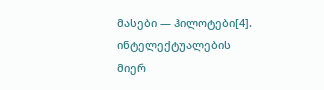მასები — ჰილოტები[4].
ინტელექტუალების მიერ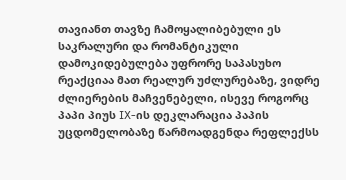თავიანთ თავზე ჩამოყალიბებული ეს საკრალური და რომანტიკული დამოკიდებულება უფრორე საპასუხო რეაქციაა მათ რეალურ უძლურებაზე, ვიდრე ძლიერების მაჩვენებელი, ისევე როგორც პაპი პიუს IX-ის დეკლარაცია პაპის უცდომელობაზე წარმოადგენდა რეფლექსს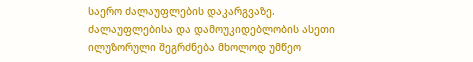საერო ძალაუფლების დაკარგვაზე. ძალაუფლებისა და დამოუკიდებლობის ასეთი ილუზორული შეგრძნება მხოლოდ უმწეო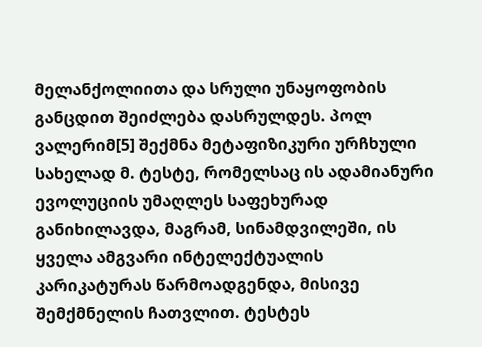მელანქოლიითა და სრული უნაყოფობის განცდით შეიძლება დასრულდეს. პოლ ვალერიმ[5] შექმნა მეტაფიზიკური ურჩხული სახელად მ. ტესტე, რომელსაც ის ადამიანური ევოლუციის უმაღლეს საფეხურად განიხილავდა, მაგრამ, სინამდვილეში, ის ყველა ამგვარი ინტელექტუალის კარიკატურას წარმოადგენდა, მისივე შემქმნელის ჩათვლით. ტესტეს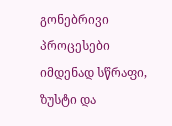გონებრივი პროცესები იმდენად სწრაფი, ზუსტი და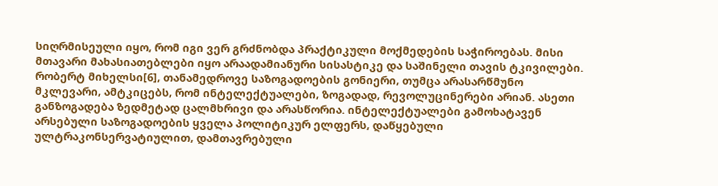სიღრმისეული იყო, რომ იგი ვერ გრძნობდა პრაქტიკული მოქმედების საჭიროებას. მისი მთავარი მახასიათებლები იყო არაადამიანური სისასტიკე და საშინელი თავის ტკივილები.
რობერტ მიხელსი[6], თანამედროვე საზოგადოების გონიერი, თუმცა არასარწმუნო მკლევარი, ამტკიცებს, რომ ინტელექტუალები, ზოგადად, რევოლუცინერები არიან. ასეთი განზოგადება ზედმეტად ცალმხრივი და არასწორია. ინტელექტუალები გამოხატავენ არსებული საზოგადოების ყველა პოლიტიკურ ელფერს, დაწყებული ულტრაკონსერვატიულით, დამთავრებული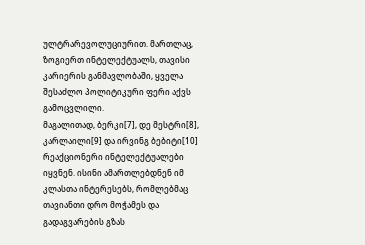ულტრარევოლუციურით. მართლაც, ზოგიერთ ინტელექტუალს, თავისი კარიერის განმავლობაში, ყველა შესაძლო პოლიტიკური ფერი აქვს გამოცვლილი.
მაგალითად, ბერკი[7], დე მესტრი[8], კარლაილი[9] და ირვინგ ბებიტი[10] რეაქციონერი ინტელექტუალები იყვნენ. ისინი ამართლებდნენ იმ კლასთა ინტერესებს, რომლებმაც თავიანთი დრო მოჭამეს და გადაგვარების გზას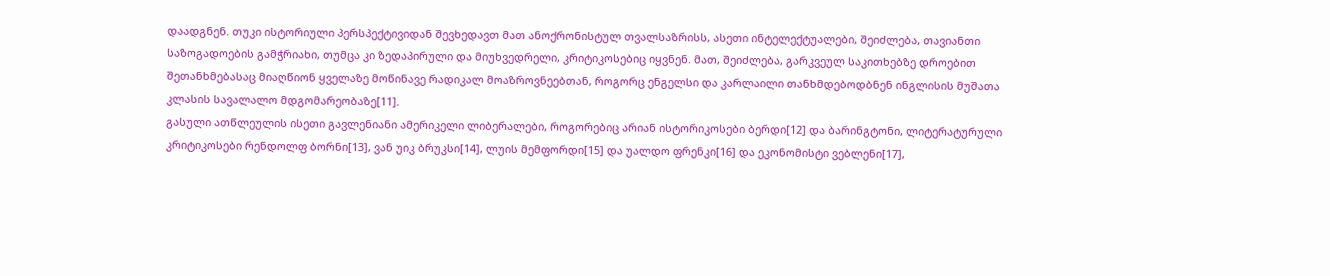დაადგნენ. თუკი ისტორიული პერსპექტივიდან შევხედავთ მათ ანოქრონისტულ თვალსაზრისს, ასეთი ინტელექტუალები, შეიძლება, თავიანთი საზოგადოების გამჭრიახი, თუმცა კი ზედაპირული და მიუხვედრელი, კრიტიკოსებიც იყვნენ. მათ, შეიძლება, გარკვეულ საკითხებზე დროებით შეთანხმებასაც მიაღწიონ ყველაზე მოწინავე რადიკალ მოაზროვნეებთან, როგორც ენგელსი და კარლაილი თანხმდებოდბნენ ინგლისის მუშათა კლასის სავალალო მდგომარეობაზე[11].
გასული ათწლეულის ისეთი გავლენიანი ამერიკელი ლიბერალები, როგორებიც არიან ისტორიკოსები ბერდი[12] და ბარინგტონი, ლიტერატურული კრიტიკოსები რენდოლფ ბორნი[13], ვან უიკ ბრუკსი[14], ლუის მემფორდი[15] და უალდო ფრენკი[16] და ეკონომისტი ვებლენი[17],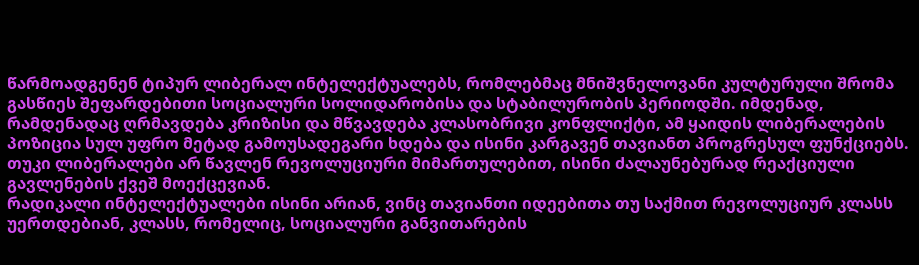წარმოადგენენ ტიპურ ლიბერალ ინტელექტუალებს, რომლებმაც მნიშვნელოვანი კულტურული შრომა გასწიეს შეფარდებითი სოციალური სოლიდარობისა და სტაბილურობის პერიოდში. იმდენად, რამდენადაც ღრმავდება კრიზისი და მწვავდება კლასობრივი კონფლიქტი, ამ ყაიდის ლიბერალების პოზიცია სულ უფრო მეტად გამოუსადეგარი ხდება და ისინი კარგავენ თავიანთ პროგრესულ ფუნქციებს. თუკი ლიბერალები არ წავლენ რევოლუციური მიმართულებით, ისინი ძალაუნებურად რეაქციული გავლენების ქვეშ მოექცევიან.
რადიკალი ინტელექტუალები ისინი არიან, ვინც თავიანთი იდეებითა თუ საქმით რევოლუციურ კლასს უერთდებიან, კლასს, რომელიც, სოციალური განვითარების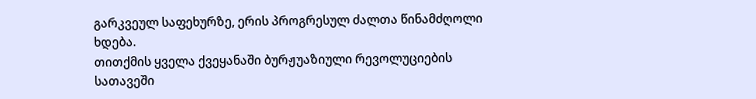გარკვეულ საფეხურზე, ერის პროგრესულ ძალთა წინამძღოლი ხდება.
თითქმის ყველა ქვეყანაში ბურჟუაზიული რევოლუციების სათავეში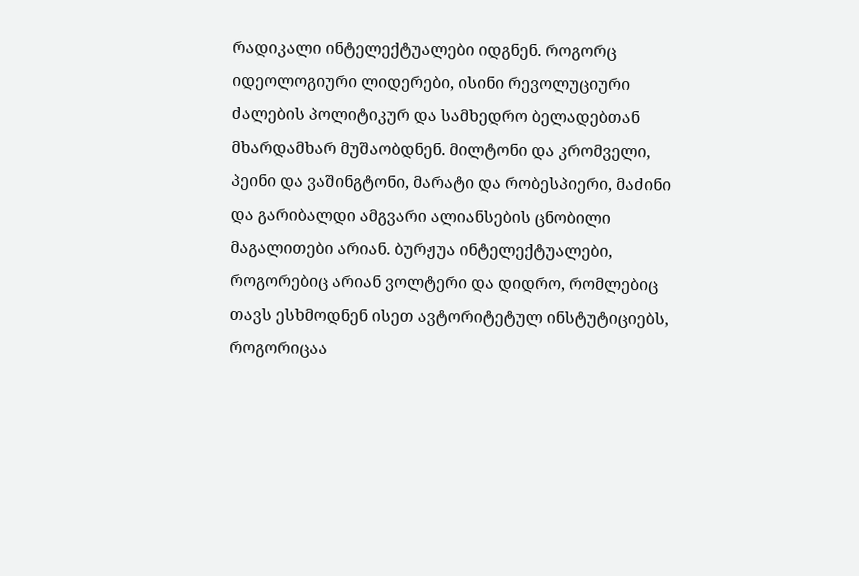რადიკალი ინტელექტუალები იდგნენ. როგორც იდეოლოგიური ლიდერები, ისინი რევოლუციური ძალების პოლიტიკურ და სამხედრო ბელადებთან მხარდამხარ მუშაობდნენ. მილტონი და კრომველი, პეინი და ვაშინგტონი, მარატი და რობესპიერი, მაძინი და გარიბალდი ამგვარი ალიანსების ცნობილი მაგალითები არიან. ბურჟუა ინტელექტუალები, როგორებიც არიან ვოლტერი და დიდრო, რომლებიც თავს ესხმოდნენ ისეთ ავტორიტეტულ ინსტუტიციებს, როგორიცაა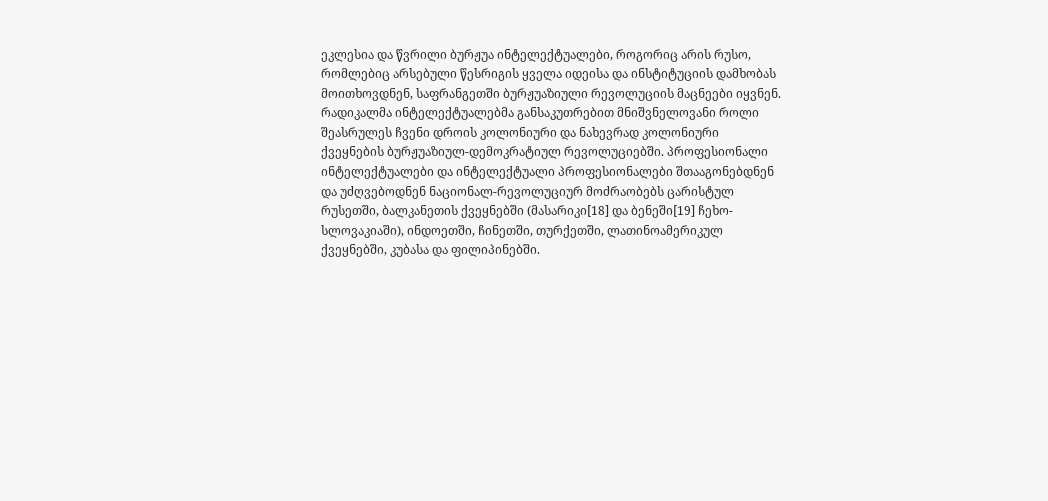ეკლესია და წვრილი ბურჟუა ინტელექტუალები, როგორიც არის რუსო, რომლებიც არსებული წესრიგის ყველა იდეისა და ინსტიტუციის დამხობას მოითხოვდნენ, საფრანგეთში ბურჟუაზიული რევოლუციის მაცნეები იყვნენ.
რადიკალმა ინტელექტუალებმა განსაკუთრებით მნიშვნელოვანი როლი შეასრულეს ჩვენი დროის კოლონიური და ნახევრად კოლონიური ქვეყნების ბურჟუაზიულ-დემოკრატიულ რევოლუციებში. პროფესიონალი ინტელექტუალები და ინტელექტუალი პროფესიონალები შთააგონებდნენ და უძღვებოდნენ ნაციონალ-რევოლუციურ მოძრაობებს ცარისტულ რუსეთში, ბალკანეთის ქვეყნებში (მასარიკი[18] და ბენეში[19] ჩეხო-სლოვაკიაში), ინდოეთში, ჩინეთში, თურქეთში, ლათინოამერიკულ ქვეყნებში, კუბასა და ფილიპინებში.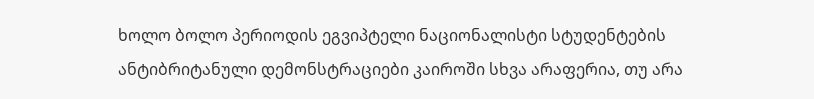ხოლო ბოლო პერიოდის ეგვიპტელი ნაციონალისტი სტუდენტების ანტიბრიტანული დემონსტრაციები კაიროში სხვა არაფერია, თუ არა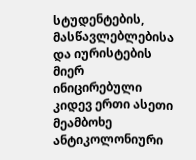სტუდენტების, მასწავლებლებისა და იურისტების მიერ ინიცირებული კიდევ ერთი ასეთი მეამბოხე ანტიკოლონიური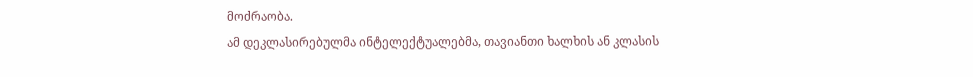მოძრაობა.
ამ დეკლასირებულმა ინტელექტუალებმა, თავიანთი ხალხის ან კლასის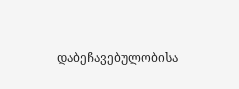დაბეჩავებულობისა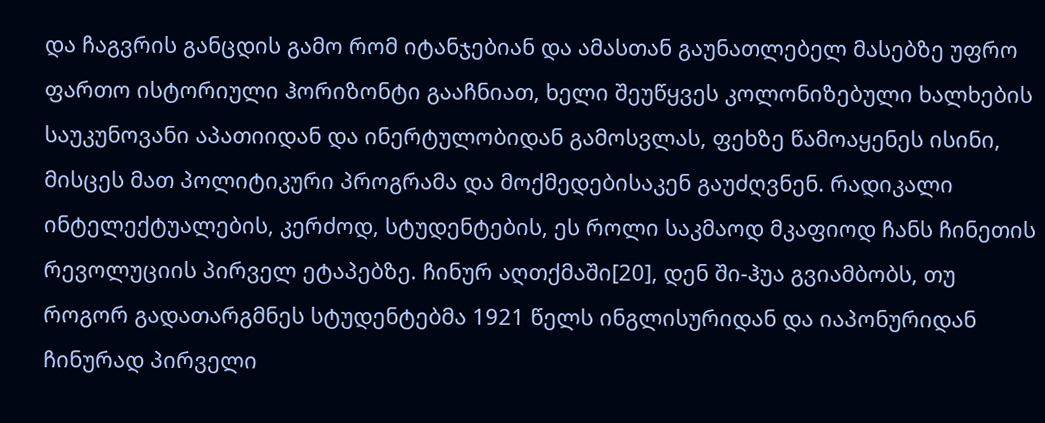და ჩაგვრის განცდის გამო რომ იტანჯებიან და ამასთან გაუნათლებელ მასებზე უფრო ფართო ისტორიული ჰორიზონტი გააჩნიათ, ხელი შეუწყვეს კოლონიზებული ხალხების საუკუნოვანი აპათიიდან და ინერტულობიდან გამოსვლას, ფეხზე წამოაყენეს ისინი, მისცეს მათ პოლიტიკური პროგრამა და მოქმედებისაკენ გაუძღვნენ. რადიკალი ინტელექტუალების, კერძოდ, სტუდენტების, ეს როლი საკმაოდ მკაფიოდ ჩანს ჩინეთის რევოლუციის პირველ ეტაპებზე. ჩინურ აღთქმაში[20], დენ ში-ჰუა გვიამბობს, თუ როგორ გადათარგმნეს სტუდენტებმა 1921 წელს ინგლისურიდან და იაპონურიდან ჩინურად პირველი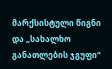მარქსისტული წიგნი და „სახალხო განათლების ჯგუფი“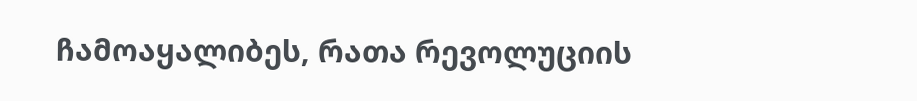ჩამოაყალიბეს, რათა რევოლუციის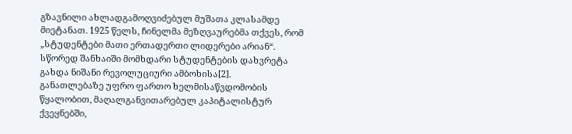გზავნილი ახლადგამოღვიძებულ მუშათა კლასამდე მიეტანათ. 1925 წელს, ჩინელმა მეზღვაურებმა თქვეს, რომ „სტუდენტები მათი ერთადერთი ლიდერები არიან“. სწორედ შანხაიში მომხდარი სტუდენტების დახვრეტა გახდა ნიშანი რევოლუციური ამბოხისა[2].
განათლებაზე უფრო ფართო ხელმისაწვდომობის წყალობით, მაღალგანვითარებულ კაპიტალისტურ ქვეყნებში,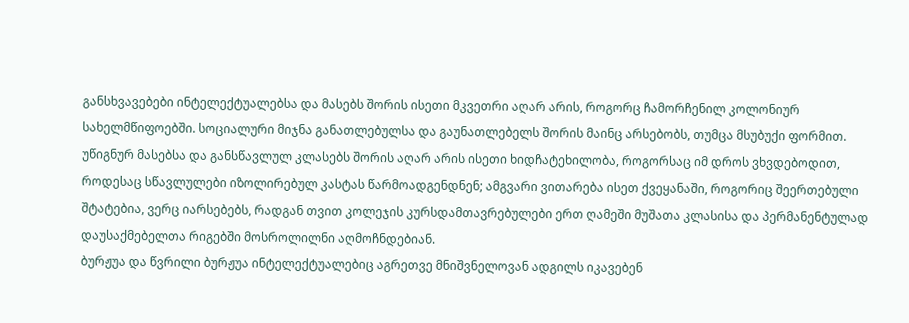განსხვავებები ინტელექტუალებსა და მასებს შორის ისეთი მკვეთრი აღარ არის, როგორც ჩამორჩენილ კოლონიურ სახელმწიფოებში. სოციალური მიჯნა განათლებულსა და გაუნათლებელს შორის მაინც არსებობს, თუმცა მსუბუქი ფორმით. უწიგნურ მასებსა და განსწავლულ კლასებს შორის აღარ არის ისეთი ხიდჩატეხილობა, როგორსაც იმ დროს ვხვდებოდით, როდესაც სწავლულები იზოლირებულ კასტას წარმოადგენდნენ; ამგვარი ვითარება ისეთ ქვეყანაში, როგორიც შეერთებული შტატებია, ვერც იარსებებს, რადგან თვით კოლეჯის კურსდამთავრებულები ერთ ღამეში მუშათა კლასისა და პერმანენტულად დაუსაქმებელთა რიგებში მოსროლილნი აღმოჩნდებიან.
ბურჟუა და წვრილი ბურჟუა ინტელექტუალებიც აგრეთვე მნიშვნელოვან ადგილს იკავებენ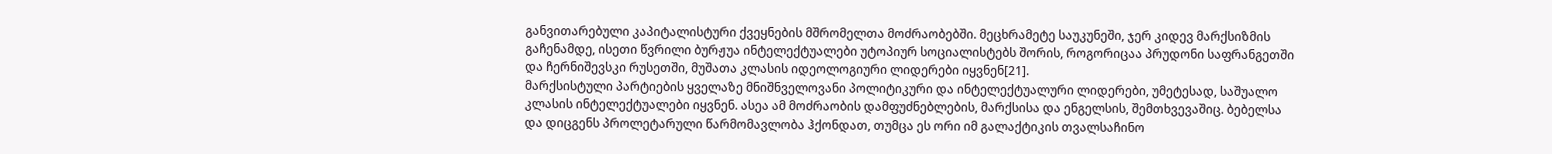განვითარებული კაპიტალისტური ქვეყნების მშრომელთა მოძრაობებში. მეცხრამეტე საუკუნეში, ჯერ კიდევ მარქსიზმის გაჩენამდე, ისეთი წვრილი ბურჟუა ინტელექტუალები უტოპიურ სოციალისტებს შორის, როგორიცაა პრუდონი საფრანგეთში და ჩერნიშევსკი რუსეთში, მუშათა კლასის იდეოლოგიური ლიდერები იყვნენ[21].
მარქსისტული პარტიების ყველაზე მნიშნველოვანი პოლიტიკური და ინტელექტუალური ლიდერები, უმეტესად, საშუალო კლასის ინტელექტუალები იყვნენ. ასეა ამ მოძრაობის დამფუძნებლების, მარქსისა და ენგელსის, შემთხვევაშიც. ბებელსა და დიცგენს პროლეტარული წარმომავლობა ჰქონდათ, თუმცა ეს ორი იმ გალაქტიკის თვალსაჩინო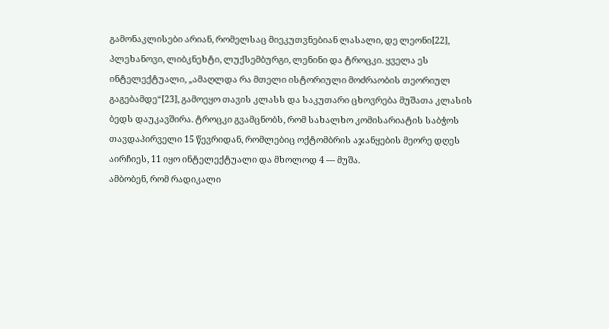გამონაკლისები არიან, რომელსაც მიეკუთვნებიან ლასალი, დე ლეონი[22], პლეხანოვი, ლიბკნეხტი, ლუქსემბურგი, ლენინი და ტროცკი. ყველა ეს ინტელექტუალი, „ამაღლდა რა მთელი ისტორიული მოძრაობის თეორიულ გაგებამდე“[23], გამოეყო თავის კლასს და საკუთარი ცხოვრება მუშათა კლასის ბედს დაუკავშირა. ტროცკი გვამცნობს, რომ სახალხო კომისარიატის საბჭოს თავდაპირველი 15 წევრიდან, რომლებიც ოქტომბრის აჯანყების მეორე დღეს აირჩიეს, 11 იყო ინტელექტუალი და მხოლოდ 4 — მუშა.
ამბობენ, რომ რადიკალი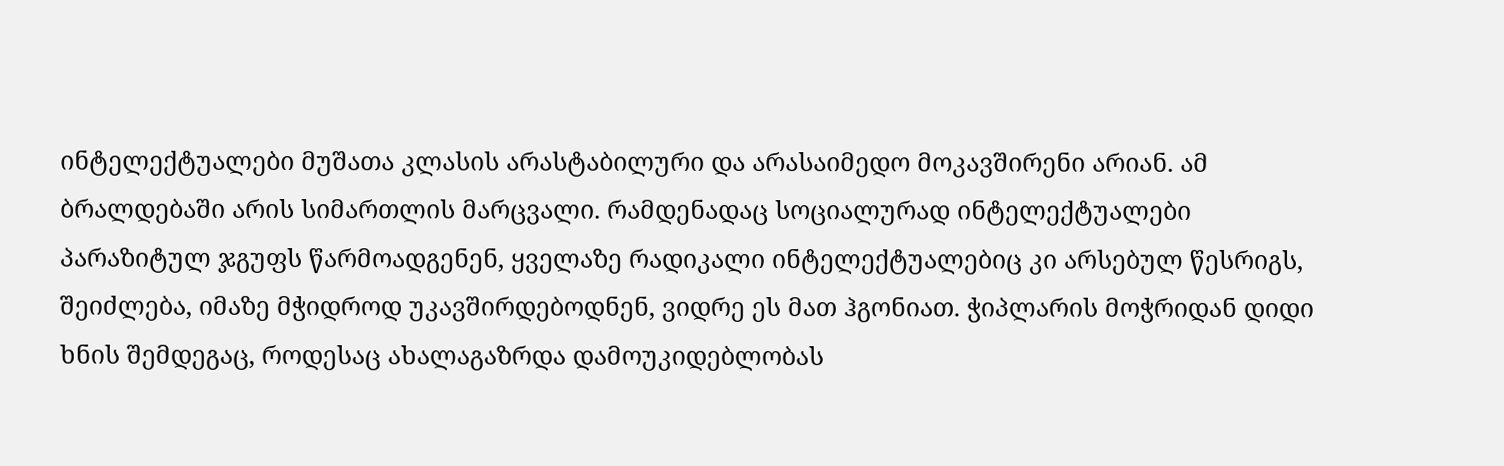ინტელექტუალები მუშათა კლასის არასტაბილური და არასაიმედო მოკავშირენი არიან. ამ ბრალდებაში არის სიმართლის მარცვალი. რამდენადაც სოციალურად ინტელექტუალები პარაზიტულ ჯგუფს წარმოადგენენ, ყველაზე რადიკალი ინტელექტუალებიც კი არსებულ წესრიგს, შეიძლება, იმაზე მჭიდროდ უკავშირდებოდნენ, ვიდრე ეს მათ ჰგონიათ. ჭიპლარის მოჭრიდან დიდი ხნის შემდეგაც, როდესაც ახალაგაზრდა დამოუკიდებლობას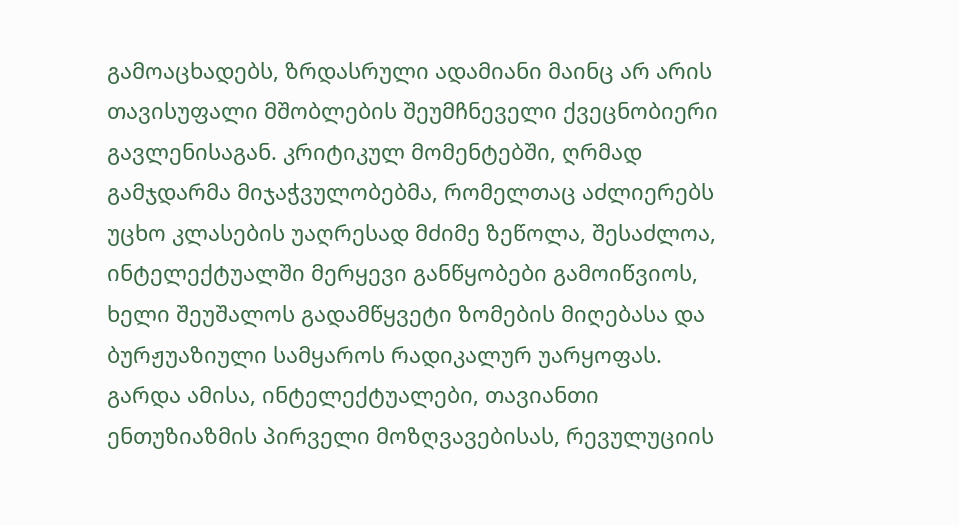გამოაცხადებს, ზრდასრული ადამიანი მაინც არ არის თავისუფალი მშობლების შეუმჩნეველი ქვეცნობიერი გავლენისაგან. კრიტიკულ მომენტებში, ღრმად გამჯდარმა მიჯაჭვულობებმა, რომელთაც აძლიერებს უცხო კლასების უაღრესად მძიმე ზეწოლა, შესაძლოა, ინტელექტუალში მერყევი განწყობები გამოიწვიოს, ხელი შეუშალოს გადამწყვეტი ზომების მიღებასა და ბურჟუაზიული სამყაროს რადიკალურ უარყოფას.
გარდა ამისა, ინტელექტუალები, თავიანთი ენთუზიაზმის პირველი მოზღვავებისას, რევულუციის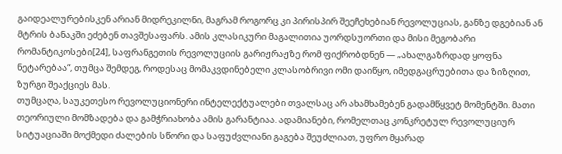გაიდეალურებისკენ არიან მიდრეკილნი, მაგრამ როგორც კი პირისპირ შეეჩეხებიან რევოლუციას, განზე დგებიან ან მტრის ბანაკში ეძებენ თავშესაფარს. ამის კლასიკური მაგალითია უორდსუორთი და მისი მეგობარი რომანტიკოსები[24], საფრანგეთის რევოლუციის გარიჟრაჟზე რომ ფიქრობდნენ — „ახალგაზრდად ყოფნა ნეტარებაა“, თუმცა შემდეგ, როდესაც მომაკვდინებელი კლასობრივი ომი დაიწყო, იმედგაცრუებითა და ზიზღით, ზურგი შეაქციეს მას.
თუმცაღა, საუკეთესო რევოლუციონერი ინტელექტუალები თვალსაც არ ახამხამებენ გადამწყვეტ მომენტში. მათი თეორიული მომზადება და გამჭრიახობა ამის გარანტიაა. ადამიანები, რომელთაც კონკრეტულ რევოლუციურ სიტუაციაში მოქმედი ძალების სწორი და საფუძვლიანი გაგება შეუძლიათ, უფრო მყარად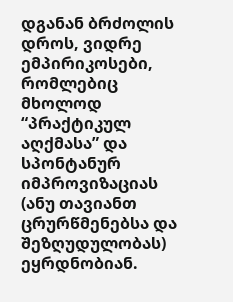დგანან ბრძოლის დროს, ვიდრე ემპირიკოსები, რომლებიც მხოლოდ “პრაქტიკულ აღქმასა” და სპონტანურ იმპროვიზაციას (ანუ თავიანთ ცრურწმენებსა და შეზღუდულობას) ეყრდნობიან.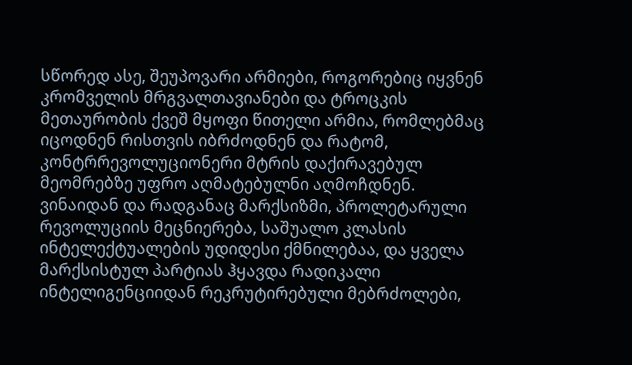სწორედ ასე, შეუპოვარი არმიები, როგორებიც იყვნენ კრომველის მრგვალთავიანები და ტროცკის მეთაურობის ქვეშ მყოფი წითელი არმია, რომლებმაც იცოდნენ რისთვის იბრძოდნენ და რატომ, კონტრრევოლუციონერი მტრის დაქირავებულ მეომრებზე უფრო აღმატებულნი აღმოჩდნენ.
ვინაიდან და რადგანაც მარქსიზმი, პროლეტარული რევოლუციის მეცნიერება, საშუალო კლასის ინტელექტუალების უდიდესი ქმნილებაა, და ყველა მარქსისტულ პარტიას ჰყავდა რადიკალი ინტელიგენციიდან რეკრუტირებული მებრძოლები,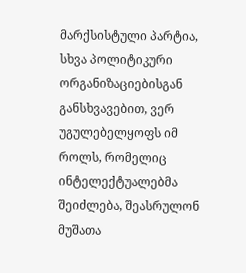მარქსისტული პარტია, სხვა პოლიტიკური ორგანიზაციებისგან განსხვავებით, ვერ უგულებელყოფს იმ როლს, რომელიც ინტელექტუალებმა შეიძლება, შეასრულონ მუშათა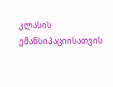კლასის ემანსიპაციისათვის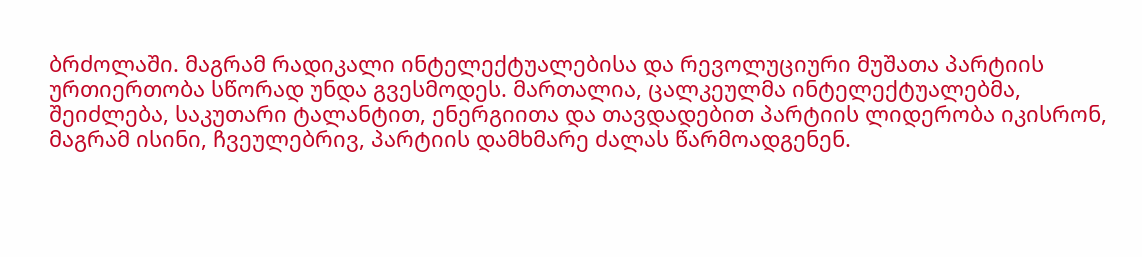ბრძოლაში. მაგრამ რადიკალი ინტელექტუალებისა და რევოლუციური მუშათა პარტიის ურთიერთობა სწორად უნდა გვესმოდეს. მართალია, ცალკეულმა ინტელექტუალებმა, შეიძლება, საკუთარი ტალანტით, ენერგიითა და თავდადებით პარტიის ლიდერობა იკისრონ, მაგრამ ისინი, ჩვეულებრივ, პარტიის დამხმარე ძალას წარმოადგენენ.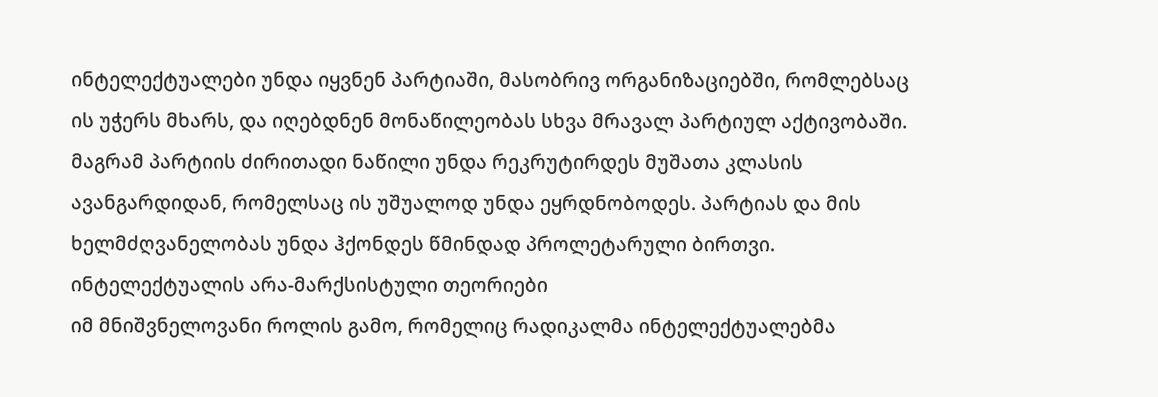ინტელექტუალები უნდა იყვნენ პარტიაში, მასობრივ ორგანიზაციებში, რომლებსაც ის უჭერს მხარს, და იღებდნენ მონაწილეობას სხვა მრავალ პარტიულ აქტივობაში. მაგრამ პარტიის ძირითადი ნაწილი უნდა რეკრუტირდეს მუშათა კლასის ავანგარდიდან, რომელსაც ის უშუალოდ უნდა ეყრდნობოდეს. პარტიას და მის ხელმძღვანელობას უნდა ჰქონდეს წმინდად პროლეტარული ბირთვი.
ინტელექტუალის არა-მარქსისტული თეორიები
იმ მნიშვნელოვანი როლის გამო, რომელიც რადიკალმა ინტელექტუალებმა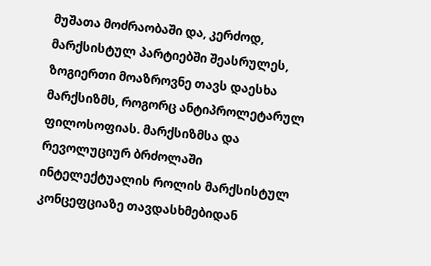მუშათა მოძრაობაში და, კერძოდ, მარქსისტულ პარტიებში შეასრულეს, ზოგიერთი მოაზროვნე თავს დაესხა მარქსიზმს, როგორც ანტიპროლეტარულ ფილოსოფიას. მარქსიზმსა და რევოლუციურ ბრძოლაში ინტელექტუალის როლის მარქსისტულ კონცეფციაზე თავდასხმებიდან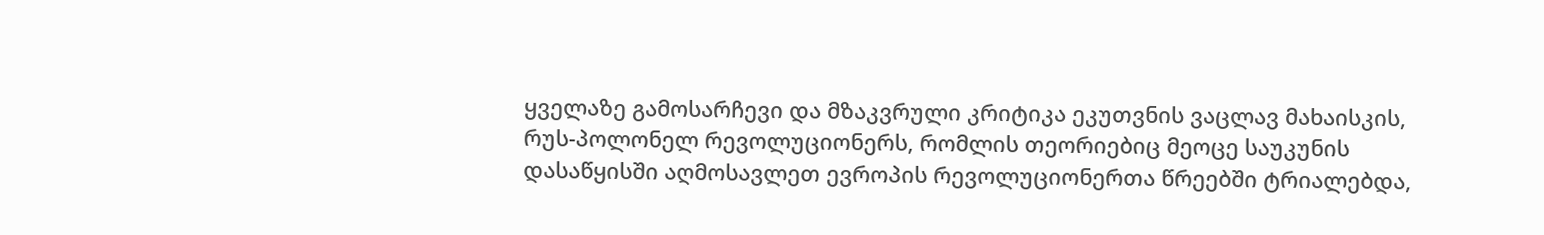ყველაზე გამოსარჩევი და მზაკვრული კრიტიკა ეკუთვნის ვაცლავ მახაისკის, რუს-პოლონელ რევოლუციონერს, რომლის თეორიებიც მეოცე საუკუნის დასაწყისში აღმოსავლეთ ევროპის რევოლუციონერთა წრეებში ტრიალებდა,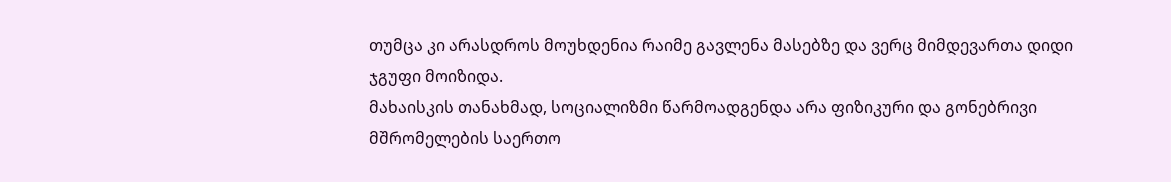თუმცა კი არასდროს მოუხდენია რაიმე გავლენა მასებზე და ვერც მიმდევართა დიდი ჯგუფი მოიზიდა.
მახაისკის თანახმად, სოციალიზმი წარმოადგენდა არა ფიზიკური და გონებრივი მშრომელების საერთო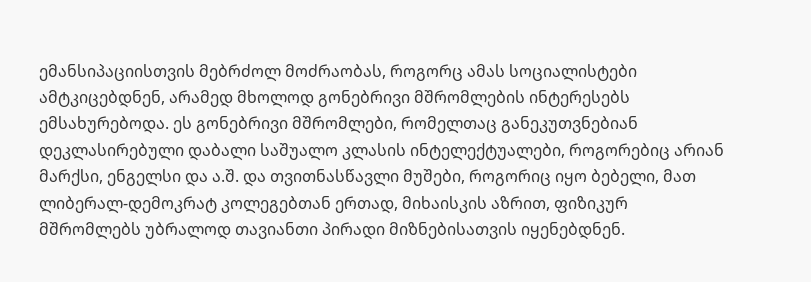ემანსიპაციისთვის მებრძოლ მოძრაობას, როგორც ამას სოციალისტები ამტკიცებდნენ, არამედ მხოლოდ გონებრივი მშრომლების ინტერესებს ემსახურებოდა. ეს გონებრივი მშრომლები, რომელთაც განეკუთვნებიან დეკლასირებული დაბალი საშუალო კლასის ინტელექტუალები, როგორებიც არიან მარქსი, ენგელსი და ა.შ. და თვითნასწავლი მუშები, როგორიც იყო ბებელი, მათ ლიბერალ-დემოკრატ კოლეგებთან ერთად, მიხაისკის აზრით, ფიზიკურ მშრომლებს უბრალოდ თავიანთი პირადი მიზნებისათვის იყენებდნენ.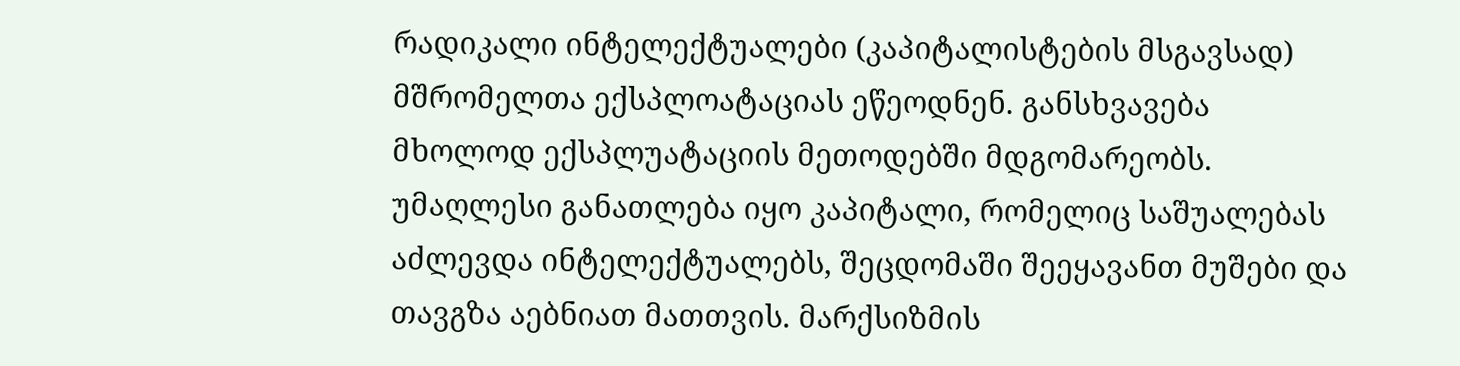რადიკალი ინტელექტუალები (კაპიტალისტების მსგავსად) მშრომელთა ექსპლოატაციას ეწეოდნენ. განსხვავება მხოლოდ ექსპლუატაციის მეთოდებში მდგომარეობს. უმაღლესი განათლება იყო კაპიტალი, რომელიც საშუალებას აძლევდა ინტელექტუალებს, შეცდომაში შეეყავანთ მუშები და თავგზა აებნიათ მათთვის. მარქსიზმის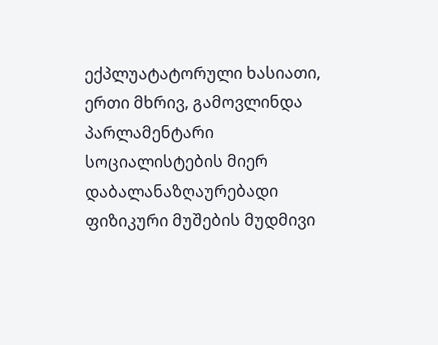ექპლუატატორული ხასიათი, ერთი მხრივ, გამოვლინდა პარლამენტარი სოციალისტების მიერ დაბალანაზღაურებადი ფიზიკური მუშების მუდმივი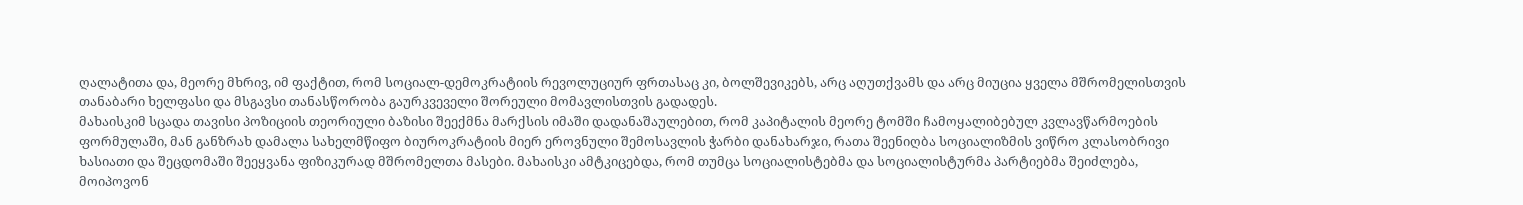ღალატითა და, მეორე მხრივ, იმ ფაქტით, რომ სოციალ-დემოკრატიის რევოლუციურ ფრთასაც კი, ბოლშევიკებს, არც აღუთქვამს და არც მიუცია ყველა მშრომელისთვის თანაბარი ხელფასი და მსგავსი თანასწორობა გაურკვეველი შორეული მომავლისთვის გადადეს.
მახაისკიმ სცადა თავისი პოზიციის თეორიული ბაზისი შეექმნა მარქსის იმაში დადანაშაულებით, რომ კაპიტალის მეორე ტომში ჩამოყალიბებულ კვლავწარმოების ფორმულაში, მან განზრახ დამალა სახელმწიფო ბიუროკრატიის მიერ ეროვნული შემოსავლის ჭარბი დანახარჯი, რათა შეენიღბა სოციალიზმის ვიწრო კლასობრივი ხასიათი და შეცდომაში შეეყვანა ფიზიკურად მშრომელთა მასები. მახაისკი ამტკიცებდა, რომ თუმცა სოციალისტებმა და სოციალისტურმა პარტიებმა შეიძლება, მოიპოვონ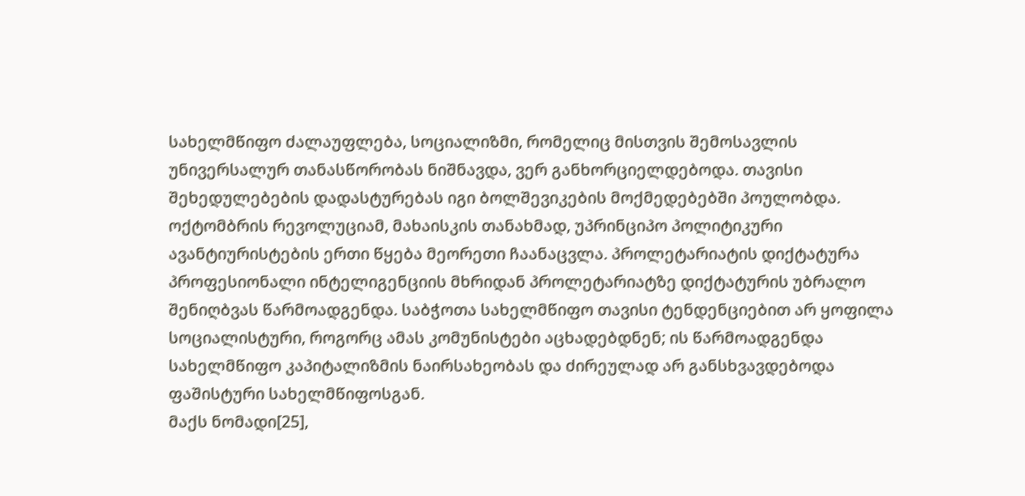სახელმწიფო ძალაუფლება, სოციალიზმი, რომელიც მისთვის შემოსავლის უნივერსალურ თანასწორობას ნიშნავდა, ვერ განხორციელდებოდა. თავისი შეხედულებების დადასტურებას იგი ბოლშევიკების მოქმედებებში პოულობდა. ოქტომბრის რევოლუციამ, მახაისკის თანახმად, უპრინციპო პოლიტიკური ავანტიურისტების ერთი წყება მეორეთი ჩაანაცვლა. პროლეტარიატის დიქტატურა პროფესიონალი ინტელიგენციის მხრიდან პროლეტარიატზე დიქტატურის უბრალო შენიღბვას წარმოადგენდა. საბჭოთა სახელმწიფო თავისი ტენდენციებით არ ყოფილა სოციალისტური, როგორც ამას კომუნისტები აცხადებდნენ; ის წარმოადგენდა სახელმწიფო კაპიტალიზმის ნაირსახეობას და ძირეულად არ განსხვავდებოდა ფაშისტური სახელმწიფოსგან.
მაქს ნომადი[25],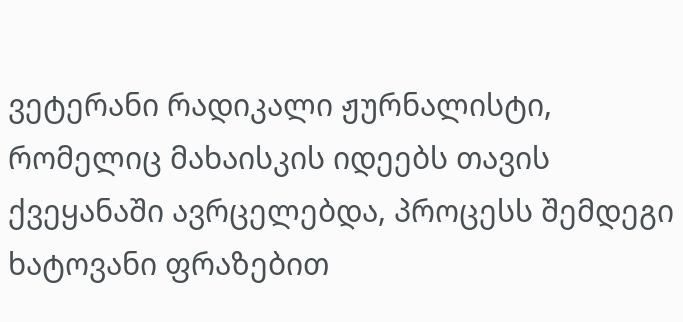ვეტერანი რადიკალი ჟურნალისტი, რომელიც მახაისკის იდეებს თავის ქვეყანაში ავრცელებდა, პროცესს შემდეგი ხატოვანი ფრაზებით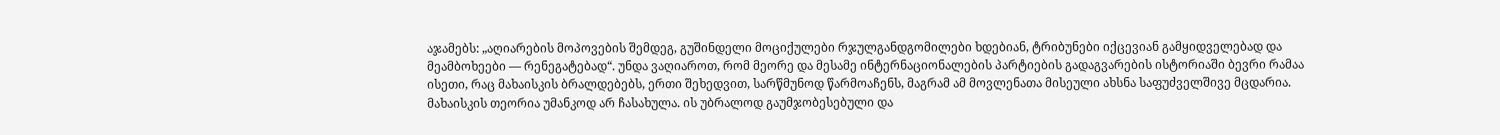აჯამებს: „აღიარების მოპოვების შემდეგ, გუშინდელი მოციქულები რჯულგანდგომილები ხდებიან, ტრიბუნები იქცევიან გამყიდველებად და მეამბოხეები — რენეგატებად“. უნდა ვაღიაროთ, რომ მეორე და მესამე ინტერნაციონალების პარტიების გადაგვარების ისტორიაში ბევრი რამაა ისეთი, რაც მახაისკის ბრალდებებს, ერთი შეხედვით, სარწმუნოდ წარმოაჩენს, მაგრამ ამ მოვლენათა მისეული ახსნა საფუძველშივე მცდარია.
მახაისკის თეორია უმანკოდ არ ჩასახულა. ის უბრალოდ გაუმჯობესებული და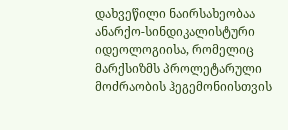დახვეწილი ნაირსახეობაა ანარქო-სინდიკალისტური იდეოლოგიისა, რომელიც მარქსიზმს პროლეტარული მოძრაობის ჰეგემონიისთვის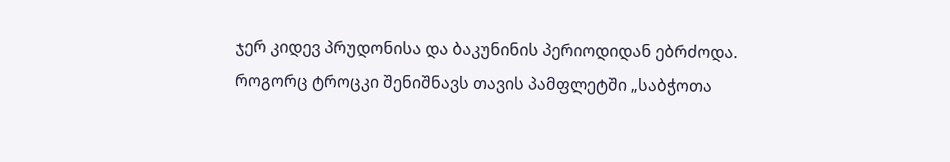ჯერ კიდევ პრუდონისა და ბაკუნინის პერიოდიდან ებრძოდა. როგორც ტროცკი შენიშნავს თავის პამფლეტში „საბჭოთა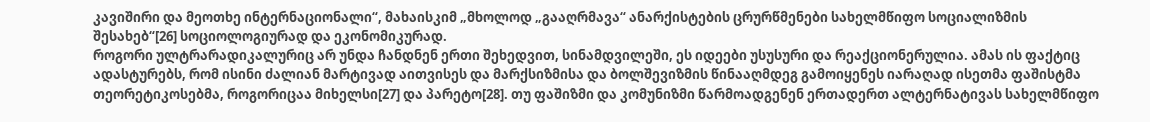კავიშირი და მეოთხე ინტერნაციონალი“, მახაისკიმ „მხოლოდ „გააღრმავა“ ანარქისტების ცრურწმენები სახელმწიფო სოციალიზმის შესახებ“[26] სოციოლოგიურად და ეკონომიკურად.
როგორი ულტრარადიკალურიც არ უნდა ჩანდნენ ერთი შეხედვით, სინამდვილეში, ეს იდეები უსუსური და რეაქციონერულია. ამას ის ფაქტიც ადასტურებს, რომ ისინი ძალიან მარტივად აითვისეს და მარქსიზმისა და ბოლშევიზმის წინააღმდეგ გამოიყენეს იარაღად ისეთმა ფაშისტმა თეორეტიკოსებმა, როგორიცაა მიხელსი[27] და პარეტო[28]. თუ ფაშიზმი და კომუნიზმი წარმოადგენენ ერთადერთ ალტერნატივას სახელმწიფო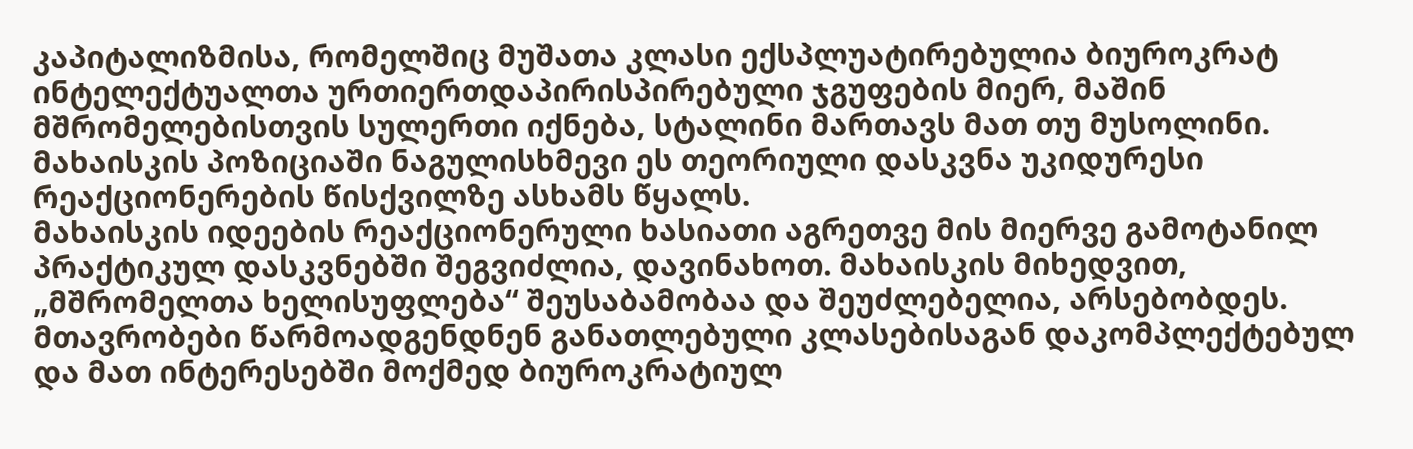კაპიტალიზმისა, რომელშიც მუშათა კლასი ექსპლუატირებულია ბიუროკრატ ინტელექტუალთა ურთიერთდაპირისპირებული ჯგუფების მიერ, მაშინ მშრომელებისთვის სულერთი იქნება, სტალინი მართავს მათ თუ მუსოლინი. მახაისკის პოზიციაში ნაგულისხმევი ეს თეორიული დასკვნა უკიდურესი რეაქციონერების წისქვილზე ასხამს წყალს.
მახაისკის იდეების რეაქციონერული ხასიათი აგრეთვე მის მიერვე გამოტანილ პრაქტიკულ დასკვნებში შეგვიძლია, დავინახოთ. მახაისკის მიხედვით, „მშრომელთა ხელისუფლება“ შეუსაბამობაა და შეუძლებელია, არსებობდეს. მთავრობები წარმოადგენდნენ განათლებული კლასებისაგან დაკომპლექტებულ და მათ ინტერესებში მოქმედ ბიუროკრატიულ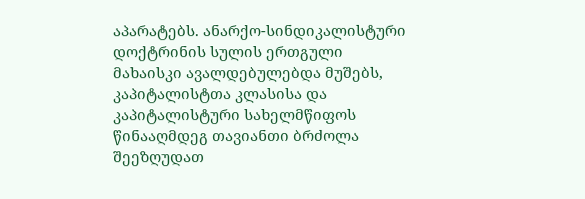აპარატებს. ანარქო-სინდიკალისტური დოქტრინის სულის ერთგული მახაისკი ავალდებულებდა მუშებს, კაპიტალისტთა კლასისა და კაპიტალისტური სახელმწიფოს წინააღმდეგ თავიანთი ბრძოლა შეეზღუდათ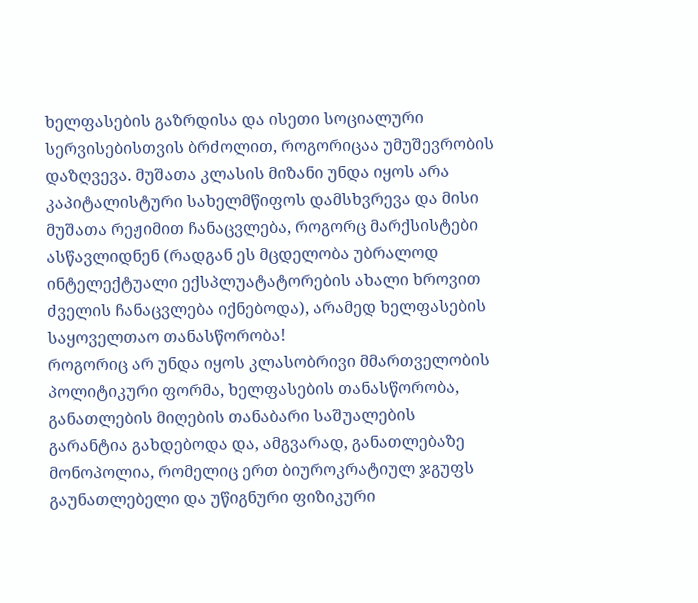ხელფასების გაზრდისა და ისეთი სოციალური სერვისებისთვის ბრძოლით, როგორიცაა უმუშევრობის დაზღვევა. მუშათა კლასის მიზანი უნდა იყოს არა კაპიტალისტური სახელმწიფოს დამსხვრევა და მისი მუშათა რეჟიმით ჩანაცვლება, როგორც მარქსისტები ასწავლიდნენ (რადგან ეს მცდელობა უბრალოდ ინტელექტუალი ექსპლუატატორების ახალი ხროვით ძველის ჩანაცვლება იქნებოდა), არამედ ხელფასების საყოველთაო თანასწორობა!
როგორიც არ უნდა იყოს კლასობრივი მმართველობის პოლიტიკური ფორმა, ხელფასების თანასწორობა, განათლების მიღების თანაბარი საშუალების გარანტია გახდებოდა და, ამგვარად, განათლებაზე მონოპოლია, რომელიც ერთ ბიუროკრატიულ ჯგუფს გაუნათლებელი და უწიგნური ფიზიკური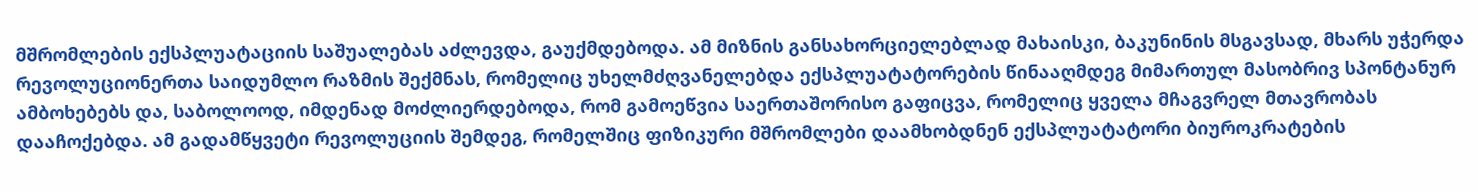მშრომლების ექსპლუატაციის საშუალებას აძლევდა, გაუქმდებოდა. ამ მიზნის განსახორციელებლად მახაისკი, ბაკუნინის მსგავსად, მხარს უჭერდა რევოლუციონერთა საიდუმლო რაზმის შექმნას, რომელიც უხელმძღვანელებდა ექსპლუატატორების წინააღმდეგ მიმართულ მასობრივ სპონტანურ ამბოხებებს და, საბოლოოდ, იმდენად მოძლიერდებოდა, რომ გამოეწვია საერთაშორისო გაფიცვა, რომელიც ყველა მჩაგვრელ მთავრობას დააჩოქებდა. ამ გადამწყვეტი რევოლუციის შემდეგ, რომელშიც ფიზიკური მშრომლები დაამხობდნენ ექსპლუატატორი ბიუროკრატების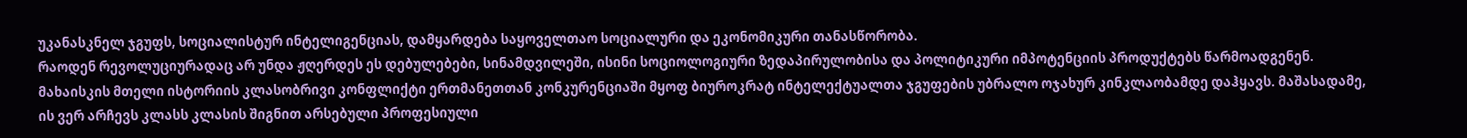უკანასკნელ ჯგუფს, სოციალისტურ ინტელიგენციას, დამყარდება საყოველთაო სოციალური და ეკონომიკური თანასწორობა.
რაოდენ რევოლუციურადაც არ უნდა ჟღერდეს ეს დებულებები, სინამდვილეში, ისინი სოციოლოგიური ზედაპირულობისა და პოლიტიკური იმპოტენციის პროდუქტებს წარმოადგენენ. მახაისკის მთელი ისტორიის კლასობრივი კონფლიქტი ერთმანეთთან კონკურენციაში მყოფ ბიუროკრატ ინტელექტუალთა ჯგუფების უბრალო ოჯახურ კინკლაობამდე დაჰყავს. მაშასადამე, ის ვერ არჩევს კლასს კლასის შიგნით არსებული პროფესიული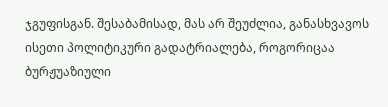ჯგუფისგან. შესაბამისად, მას არ შეუძლია, განასხვავოს ისეთი პოლიტიკური გადატრიალება, როგორიცაა ბურჟუაზიული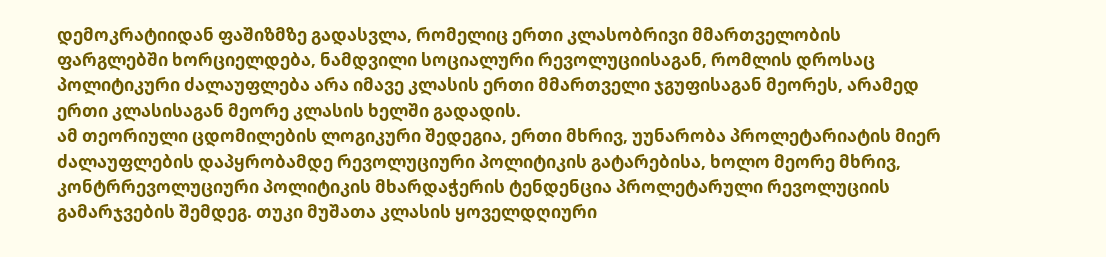დემოკრატიიდან ფაშიზმზე გადასვლა, რომელიც ერთი კლასობრივი მმართველობის ფარგლებში ხორციელდება, ნამდვილი სოციალური რევოლუციისაგან, რომლის დროსაც პოლიტიკური ძალაუფლება არა იმავე კლასის ერთი მმართველი ჯგუფისაგან მეორეს, არამედ ერთი კლასისაგან მეორე კლასის ხელში გადადის.
ამ თეორიული ცდომილების ლოგიკური შედეგია, ერთი მხრივ, უუნარობა პროლეტარიატის მიერ ძალაუფლების დაპყრობამდე რევოლუციური პოლიტიკის გატარებისა, ხოლო მეორე მხრივ, კონტრრევოლუციური პოლიტიკის მხარდაჭერის ტენდენცია პროლეტარული რევოლუციის გამარჯვების შემდეგ. თუკი მუშათა კლასის ყოველდღიური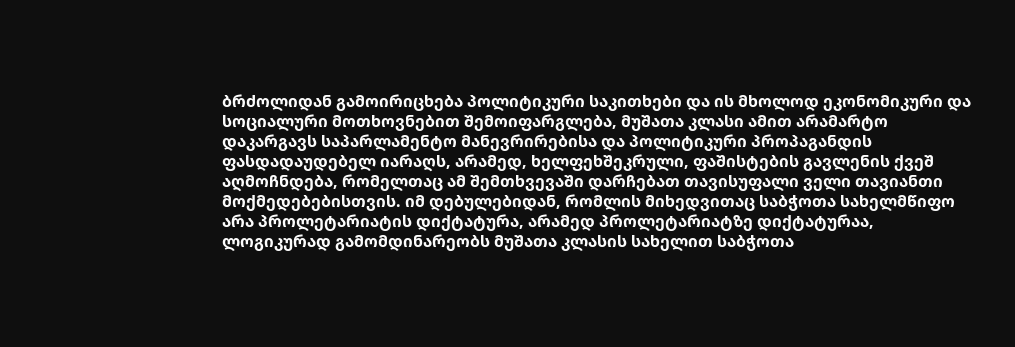ბრძოლიდან გამოირიცხება პოლიტიკური საკითხები და ის მხოლოდ ეკონომიკური და სოციალური მოთხოვნებით შემოიფარგლება, მუშათა კლასი ამით არამარტო დაკარგავს საპარლამენტო მანევრირებისა და პოლიტიკური პროპაგანდის ფასდადაუდებელ იარაღს, არამედ, ხელფეხშეკრული, ფაშისტების გავლენის ქვეშ აღმოჩნდება, რომელთაც ამ შემთხვევაში დარჩებათ თავისუფალი ველი თავიანთი მოქმედებებისთვის. იმ დებულებიდან, რომლის მიხედვითაც საბჭოთა სახელმწიფო არა პროლეტარიატის დიქტატურა, არამედ პროლეტარიატზე დიქტატურაა, ლოგიკურად გამომდინარეობს მუშათა კლასის სახელით საბჭოთა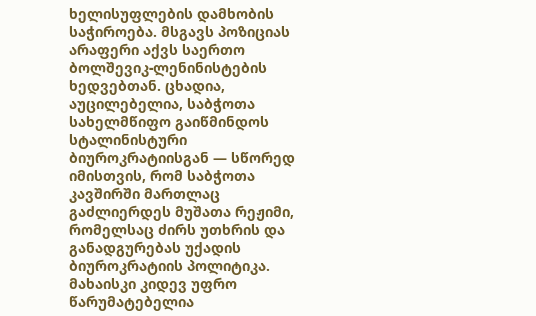ხელისუფლების დამხობის საჭიროება. მსგავს პოზიციას არაფერი აქვს საერთო ბოლშევიკ-ლენინისტების ხედვებთან. ცხადია, აუცილებელია, საბჭოთა სახელმწიფო გაიწმინდოს სტალინისტური ბიუროკრატიისგან — სწორედ იმისთვის, რომ საბჭოთა კავშირში მართლაც გაძლიერდეს მუშათა რეჟიმი, რომელსაც ძირს უთხრის და განადგურებას უქადის ბიუროკრატიის პოლიტიკა.
მახაისკი კიდევ უფრო წარუმატებელია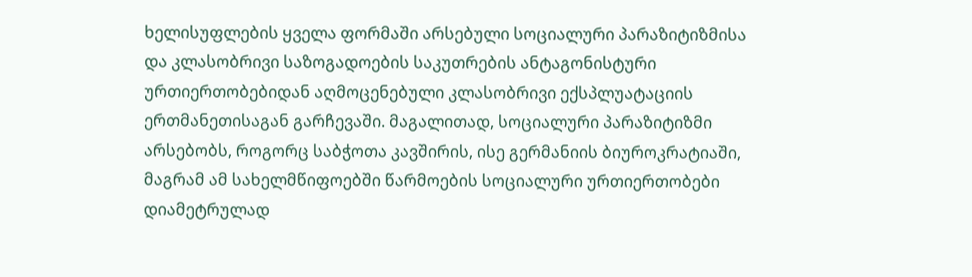ხელისუფლების ყველა ფორმაში არსებული სოციალური პარაზიტიზმისა და კლასობრივი საზოგადოების საკუთრების ანტაგონისტური ურთიერთობებიდან აღმოცენებული კლასობრივი ექსპლუატაციის ერთმანეთისაგან გარჩევაში. მაგალითად, სოციალური პარაზიტიზმი არსებობს, როგორც საბჭოთა კავშირის, ისე გერმანიის ბიუროკრატიაში, მაგრამ ამ სახელმწიფოებში წარმოების სოციალური ურთიერთობები დიამეტრულად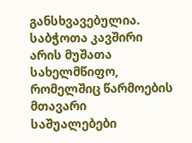განსხვავებულია. საბჭოთა კავშირი არის მუშათა სახელმწიფო, რომელშიც წარმოების მთავარი საშუალებები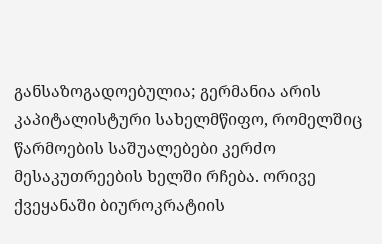განსაზოგადოებულია; გერმანია არის კაპიტალისტური სახელმწიფო, რომელშიც წარმოების საშუალებები კერძო მესაკუთრეების ხელში რჩება. ორივე ქვეყანაში ბიუროკრატიის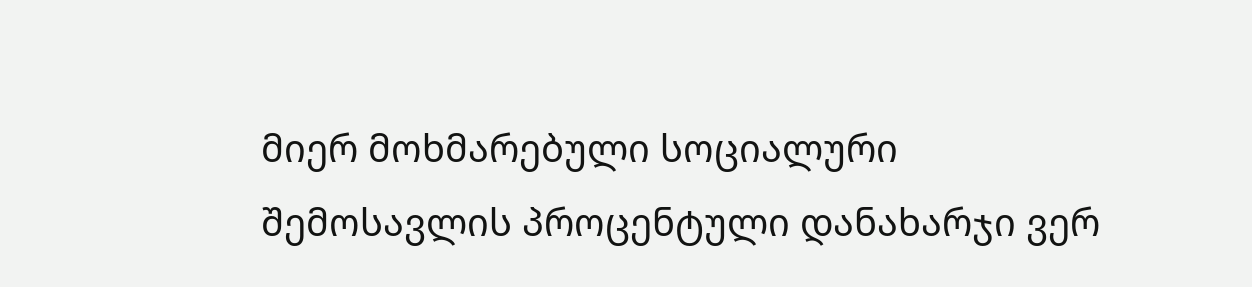მიერ მოხმარებული სოციალური შემოსავლის პროცენტული დანახარჯი ვერ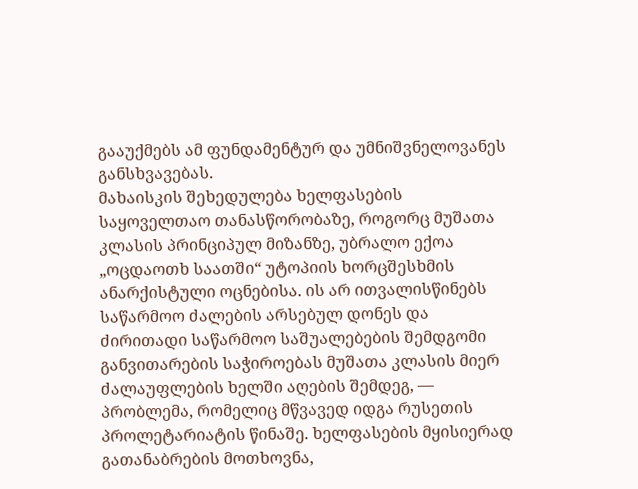გააუქმებს ამ ფუნდამენტურ და უმნიშვნელოვანეს განსხვავებას.
მახაისკის შეხედულება ხელფასების საყოველთაო თანასწორობაზე, როგორც მუშათა კლასის პრინციპულ მიზანზე, უბრალო ექოა „ოცდაოთხ საათში“ უტოპიის ხორცშესხმის ანარქისტული ოცნებისა. ის არ ითვალისწინებს საწარმოო ძალების არსებულ დონეს და ძირითადი საწარმოო საშუალებების შემდგომი განვითარების საჭიროებას მუშათა კლასის მიერ ძალაუფლების ხელში აღების შემდეგ, — პრობლემა, რომელიც მწვავედ იდგა რუსეთის პროლეტარიატის წინაშე. ხელფასების მყისიერად გათანაბრების მოთხოვნა,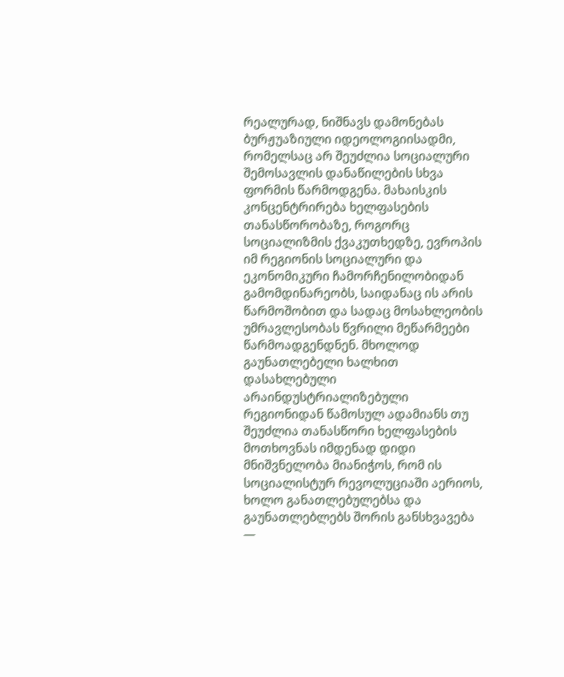რეალურად, ნიშნავს დამონებას ბურჟუაზიული იდეოლოგიისადმი, რომელსაც არ შეუძლია სოციალური შემოსავლის დანაწილების სხვა ფორმის წარმოდგენა. მახაისკის კონცენტრირება ხელფასების თანასწორობაზე, როგორც სოციალიზმის ქვაკუთხედზე, ევროპის იმ რეგიონის სოციალური და ეკონომიკური ჩამორჩენილობიდან გამომდინარეობს, საიდანაც ის არის წარმოშობით და სადაც მოსახლეობის უმრავლესობას წვრილი მეწარმეები წარმოადგენდნენ. მხოლოდ გაუნათლებელი ხალხით დასახლებული არაინდუსტრიალიზებული რეგიონიდან წამოსულ ადამიანს თუ შეუძლია თანასწორი ხელფასების მოთხოვნას იმდენად დიდი მნიშვნელობა მიანიჭოს, რომ ის სოციალისტურ რევოლუციაში აერიოს, ხოლო განათლებულებსა და გაუნათლებლებს შორის განსხვავება —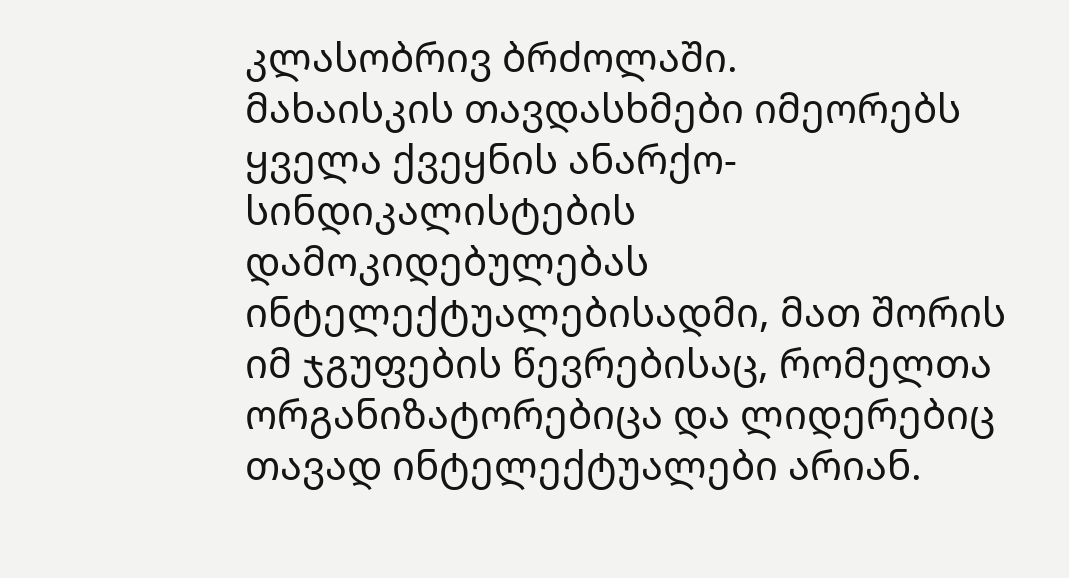კლასობრივ ბრძოლაში.
მახაისკის თავდასხმები იმეორებს ყველა ქვეყნის ანარქო-სინდიკალისტების დამოკიდებულებას ინტელექტუალებისადმი, მათ შორის იმ ჯგუფების წევრებისაც, რომელთა ორგანიზატორებიცა და ლიდერებიც თავად ინტელექტუალები არიან.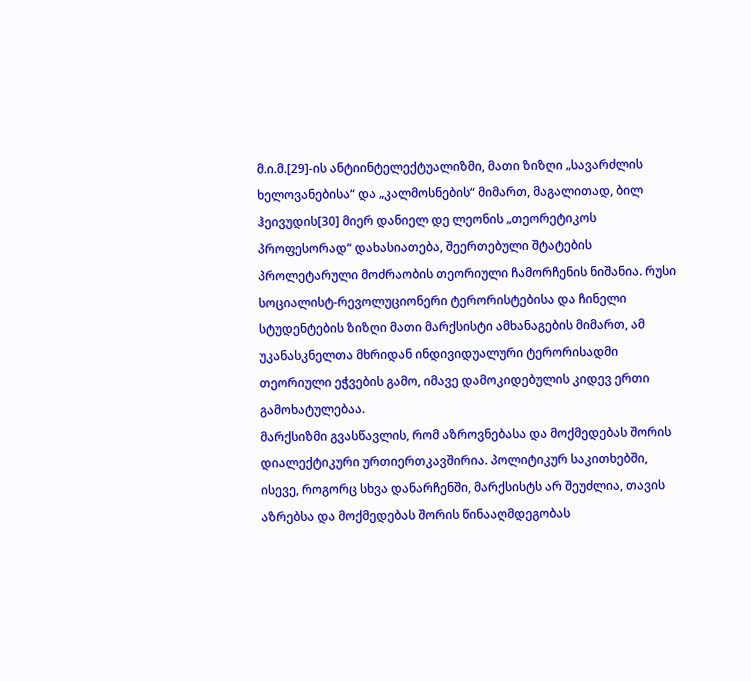მ.ი.მ.[29]-ის ანტიინტელექტუალიზმი, მათი ზიზღი „სავარძლის ხელოვანებისა“ და „კალმოსნების“ მიმართ, მაგალითად, ბილ ჰეივუდის[30] მიერ დანიელ დე ლეონის „თეორეტიკოს პროფესორად“ დახასიათება, შეერთებული შტატების პროლეტარული მოძრაობის თეორიული ჩამორჩენის ნიშანია. რუსი სოციალისტ-რევოლუციონერი ტერორისტებისა და ჩინელი სტუდენტების ზიზღი მათი მარქსისტი ამხანაგების მიმართ, ამ უკანასკნელთა მხრიდან ინდივიდუალური ტერორისადმი თეორიული ეჭვების გამო, იმავე დამოკიდებულის კიდევ ერთი გამოხატულებაა.
მარქსიზმი გვასწავლის, რომ აზროვნებასა და მოქმედებას შორის დიალექტიკური ურთიერთკავშირია. პოლიტიკურ საკითხებში, ისევე, როგორც სხვა დანარჩენში, მარქსისტს არ შეუძლია, თავის აზრებსა და მოქმედებას შორის წინააღმდეგობას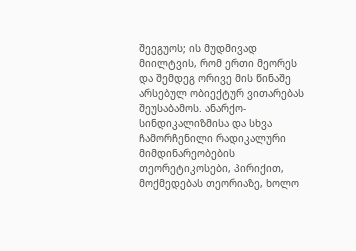შეეგუოს; ის მუდმივად მიილტვის, რომ ერთი მეორეს და შემდეგ ორივე მის წინაშე არსებულ ობიექტურ ვითარებას შეუსაბამოს. ანარქო-სინდიკალიზმისა და სხვა ჩამორჩენილი რადიკალური მიმდინარეობების თეორეტიკოსები, პირიქით, მოქმედებას თეორიაზე, ხოლო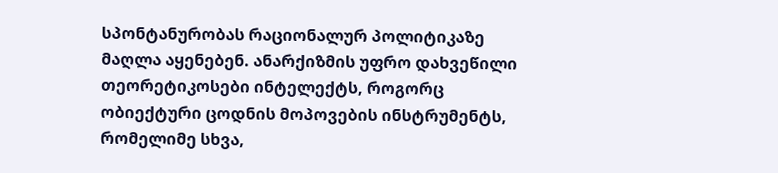სპონტანურობას რაციონალურ პოლიტიკაზე მაღლა აყენებენ. ანარქიზმის უფრო დახვეწილი თეორეტიკოსები ინტელექტს, როგორც ობიექტური ცოდნის მოპოვების ინსტრუმენტს, რომელიმე სხვა,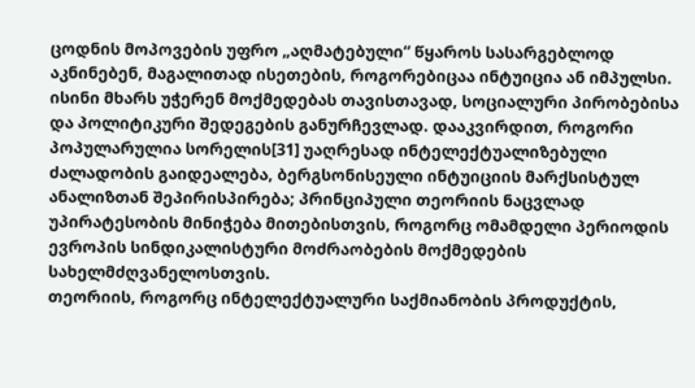ცოდნის მოპოვების უფრო „აღმატებული“ წყაროს სასარგებლოდ აკნინებენ, მაგალითად ისეთების, როგორებიცაა ინტუიცია ან იმპულსი. ისინი მხარს უჭერენ მოქმედებას თავისთავად, სოციალური პირობებისა და პოლიტიკური შედეგების განურჩევლად. დააკვირდით, როგორი პოპულარულია სორელის[31] უაღრესად ინტელექტუალიზებული ძალადობის გაიდეალება, ბერგსონისეული ინტუიციის მარქსისტულ ანალიზთან შეპირისპირება; პრინციპული თეორიის ნაცვლად უპირატესობის მინიჭება მითებისთვის, როგორც ომამდელი პერიოდის ევროპის სინდიკალისტური მოძრაობების მოქმედების სახელმძღვანელოსთვის.
თეორიის, როგორც ინტელექტუალური საქმიანობის პროდუქტის,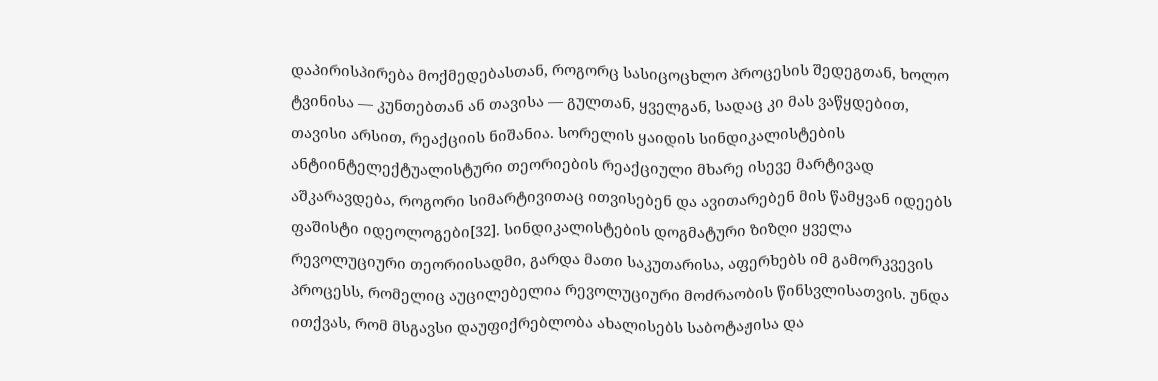დაპირისპირება მოქმედებასთან, როგორც სასიცოცხლო პროცესის შედეგთან, ხოლო ტვინისა — კუნთებთან ან თავისა — გულთან, ყველგან, სადაც კი მას ვაწყდებით, თავისი არსით, რეაქციის ნიშანია. სორელის ყაიდის სინდიკალისტების ანტიინტელექტუალისტური თეორიების რეაქციული მხარე ისევე მარტივად აშკარავდება, როგორი სიმარტივითაც ითვისებენ და ავითარებენ მის წამყვან იდეებს ფაშისტი იდეოლოგები[32]. სინდიკალისტების დოგმატური ზიზღი ყველა რევოლუციური თეორიისადმი, გარდა მათი საკუთარისა, აფერხებს იმ გამორკვევის პროცესს, რომელიც აუცილებელია რევოლუციური მოძრაობის წინსვლისათვის. უნდა ითქვას, რომ მსგავსი დაუფიქრებლობა ახალისებს საბოტაჟისა და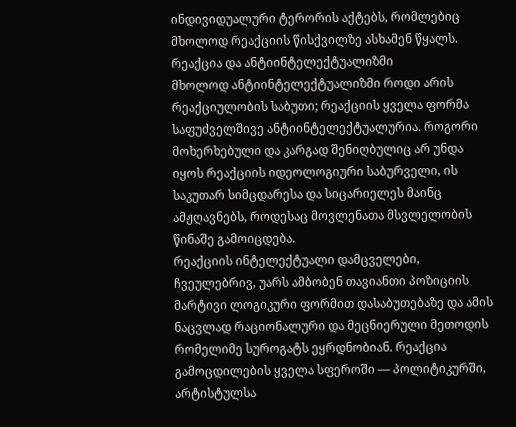ინდივიდუალური ტერორის აქტებს, რომლებიც მხოლოდ რეაქციის წისქვილზე ასხამენ წყალს.
რეაქცია და ანტიინტელექტუალიზმი
მხოლოდ ანტიინტელექტუალიზმი როდი არის რეაქციულობის საბუთი; რეაქციის ყველა ფორმა საფუძველშივე ანტიინტელექტუალურია. როგორი მოხერხებული და კარგად შენიღბულიც არ უნდა იყოს რეაქციის იდეოლოგიური საბურველი, ის საკუთარ სიმცდარესა და სიცარიელეს მაინც ამჟღავნებს, როდესაც მოვლენათა მსვლელობის წინაშე გამოიცდება.
რეაქციის ინტელექტუალი დამცველები, ჩვეულებრივ, უარს ამბობენ თავიანთი პოზიციის მარტივი ლოგიკური ფორმით დასაბუთებაზე და ამის ნაცვლად რაციონალური და მეცნიერული მეთოდის რომელიმე სუროგატს ეყრდნობიან. რეაქცია გამოცდილების ყველა სფეროში — პოლიტიკურში, არტისტულსა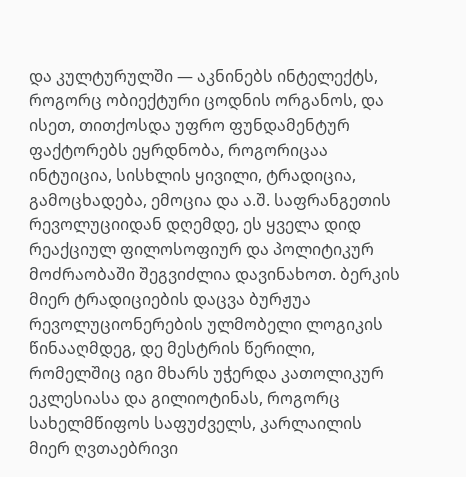და კულტურულში — აკნინებს ინტელექტს, როგორც ობიექტური ცოდნის ორგანოს, და ისეთ, თითქოსდა უფრო ფუნდამენტურ ფაქტორებს ეყრდნობა, როგორიცაა ინტუიცია, სისხლის ყივილი, ტრადიცია, გამოცხადება, ემოცია და ა.შ. საფრანგეთის რევოლუციიდან დღემდე, ეს ყველა დიდ რეაქციულ ფილოსოფიურ და პოლიტიკურ მოძრაობაში შეგვიძლია დავინახოთ. ბერკის მიერ ტრადიციების დაცვა ბურჟუა რევოლუციონერების ულმობელი ლოგიკის წინააღმდეგ, დე მესტრის წერილი, რომელშიც იგი მხარს უჭერდა კათოლიკურ ეკლესიასა და გილიოტინას, როგორც სახელმწიფოს საფუძველს, კარლაილის მიერ ღვთაებრივი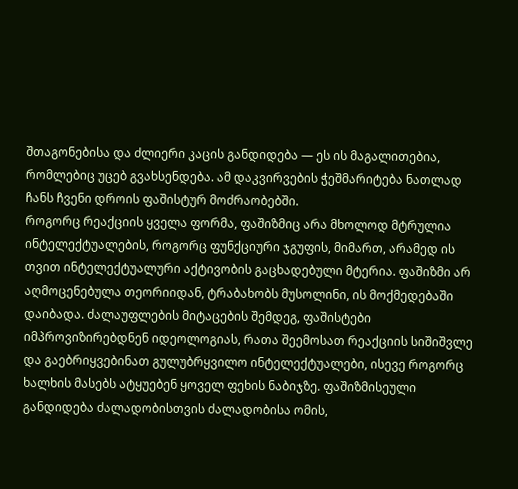შთაგონებისა და ძლიერი კაცის განდიდება — ეს ის მაგალითებია, რომლებიც უცებ გვახსენდება. ამ დაკვირვების ჭეშმარიტება ნათლად ჩანს ჩვენი დროის ფაშისტურ მოძრაობებში.
როგორც რეაქციის ყველა ფორმა, ფაშიზმიც არა მხოლოდ მტრულია ინტელექტუალების, როგორც ფუნქციური ჯგუფის, მიმართ, არამედ ის თვით ინტელექტუალური აქტივობის გაცხადებული მტერია. ფაშიზმი არ აღმოცენებულა თეორიიდან, ტრაბახობს მუსოლინი, ის მოქმედებაში დაიბადა. ძალაუფლების მიტაცების შემდეგ, ფაშისტები იმპროვიზირებდნენ იდეოლოგიას, რათა შეემოსათ რეაქციის სიშიშვლე და გაებრიყვებინათ გულუბრყვილო ინტელექტუალები, ისევე როგორც ხალხის მასებს ატყუებენ ყოველ ფეხის ნაბიჯზე. ფაშიზმისეული განდიდება ძალადობისთვის ძალადობისა ომის,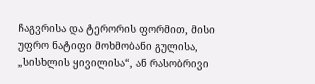ჩაგვრისა და ტერორის ფორმით, მისი უფრო ნატიფი მოხმობანი გულისა, „სისხლის ყივილისა“, ან რასობრივი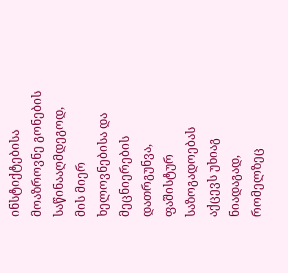ინსტიქტებისა მოაზროვნე გონების საწინააღმდეგოდ, მის მიერ ხელოვნებისა და მეცნიერების დათრგუნვა, ფაშისტურ საზოგადოებას აქცევს უხიაგ ნიადაგად, რომელზეც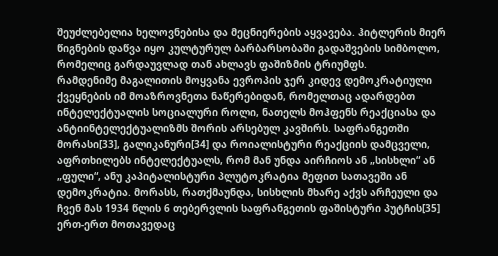შეუძლებელია ხელოვნებისა და მეცნიერების აყვავება. ჰიტლერის მიერ წიგნების დაწვა იყო კულტურულ ბარბარსობაში გადაშვების სიმბოლო, რომელიც გარდაუვლად თან ახლავს ფაშიზმის ტრიუმფს.
რამდენიმე მაგალითის მოყვანა ევროპის ჯერ კიდევ დემოკრატიული ქვეყნების იმ მოაზროვნეთა ნაწერებიდან, რომელთაც ადარდებთ ინტელექტუალის სოციალური როლი, ნათელს მოჰფენს რეაქციასა და ანტიინტელექტუალიზმს შორის არსებულ კავშირს. საფრანგეთში მორასი[33], გალიკანური[34] და როიალისტური რეაქციის დამცველი, აფრთხილებს ინტელექტუალს, რომ მან უნდა აირჩიოს ან „სისხლი“ ან „ფული“, ანუ კაპიტალისტური პლუტოკრატია მეფით სათავეში ან დემოკრატია. მორასს, რათქმაუნდა, სისხლის მხარე აქვს არჩეული და ჩვენ მას 1934 წლის 6 თებერვლის საფრანგეთის ფაშისტური პუტჩის[35] ერთ-ერთ მოთავედაც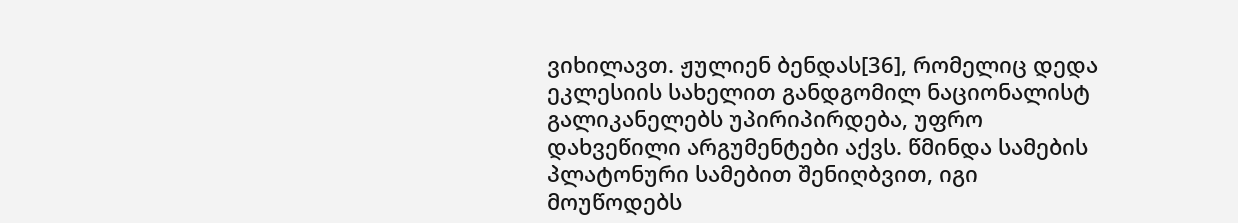ვიხილავთ. ჟულიენ ბენდას[36], რომელიც დედა ეკლესიის სახელით განდგომილ ნაციონალისტ გალიკანელებს უპირიპირდება, უფრო დახვეწილი არგუმენტები აქვს. წმინდა სამების პლატონური სამებით შენიღბვით, იგი მოუწოდებს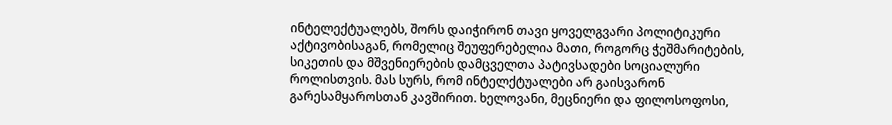ინტელექტუალებს, შორს დაიჭირონ თავი ყოველგვარი პოლიტიკური აქტივობისაგან, რომელიც შეუფერებელია მათი, როგორც ჭეშმარიტების, სიკეთის და მშვენიერების დამცველთა პატივსადები სოციალური როლისთვის. მას სურს, რომ ინტელქტუალები არ გაისვარონ გარესამყაროსთან კავშირით. ხელოვანი, მეცნიერი და ფილოსოფოსი,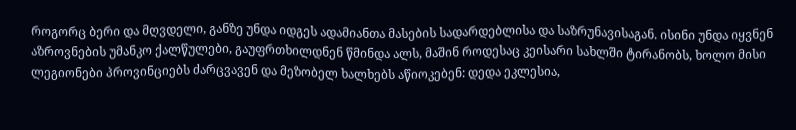როგორც ბერი და მღვდელი, განზე უნდა იდგეს ადამიანთა მასების სადარდებლისა და საზრუნავისაგან. ისინი უნდა იყვნენ აზროვნების უმანკო ქალწულები, გაუფრთხილდნენ წმინდა ალს, მაშინ როდესაც კეისარი სახლში ტირანობს, ხოლო მისი ლეგიონები პროვინციებს ძარცვავენ და მეზობელ ხალხებს აწიოკებენ: დედა ეკლესია,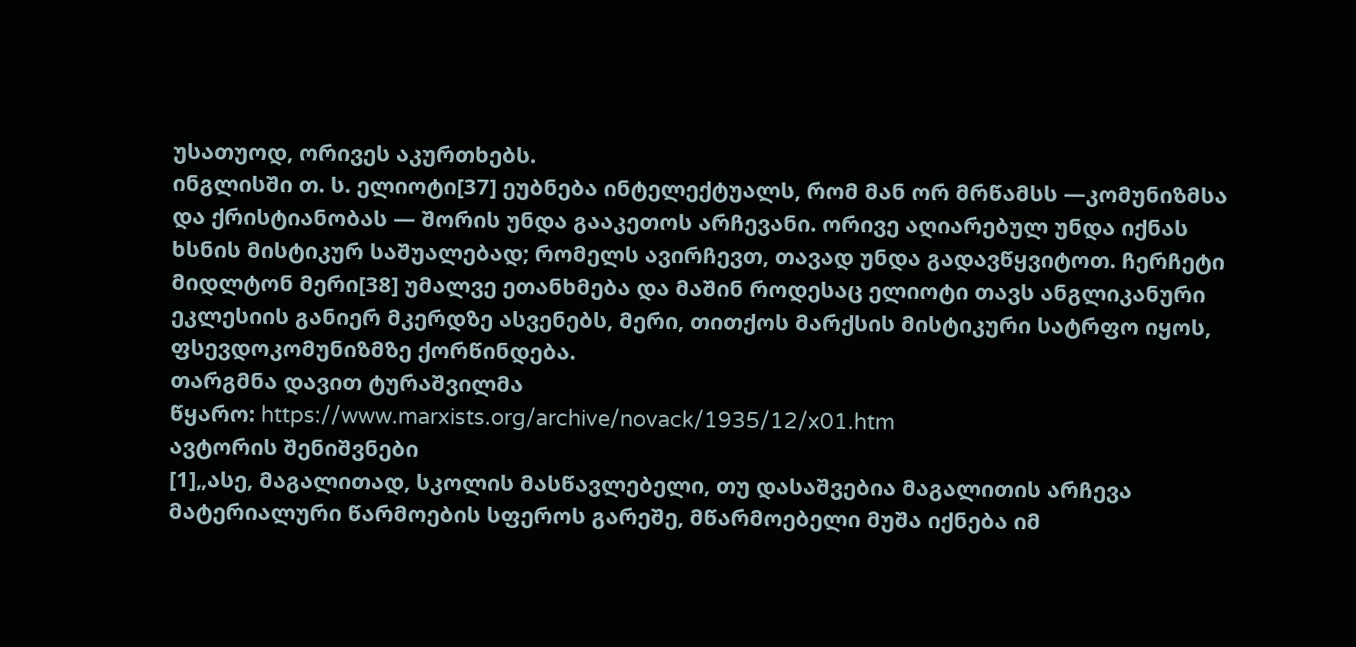უსათუოდ, ორივეს აკურთხებს.
ინგლისში თ. ს. ელიოტი[37] ეუბნება ინტელექტუალს, რომ მან ორ მრწამსს —კომუნიზმსა და ქრისტიანობას — შორის უნდა გააკეთოს არჩევანი. ორივე აღიარებულ უნდა იქნას ხსნის მისტიკურ საშუალებად; რომელს ავირჩევთ, თავად უნდა გადავწყვიტოთ. ჩერჩეტი მიდლტონ მერი[38] უმალვე ეთანხმება და მაშინ როდესაც ელიოტი თავს ანგლიკანური ეკლესიის განიერ მკერდზე ასვენებს, მერი, თითქოს მარქსის მისტიკური სატრფო იყოს, ფსევდოკომუნიზმზე ქორწინდება.
თარგმნა დავით ტურაშვილმა
წყარო: https://www.marxists.org/archive/novack/1935/12/x01.htm
ავტორის შენიშვნები
[1]„ასე, მაგალითად, სკოლის მასწავლებელი, თუ დასაშვებია მაგალითის არჩევა მატერიალური წარმოების სფეროს გარეშე, მწარმოებელი მუშა იქნება იმ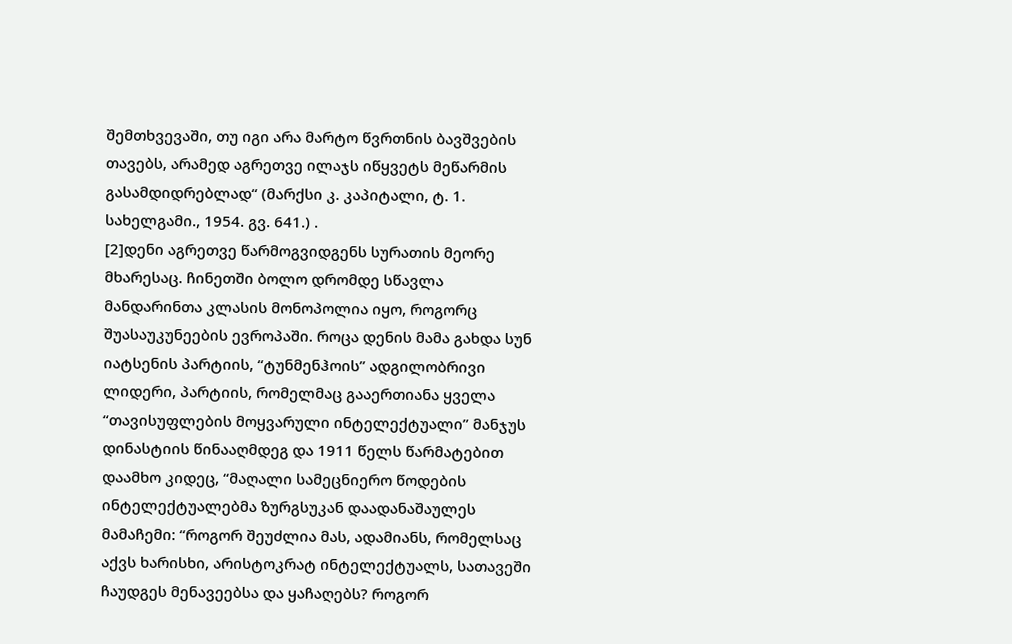შემთხვევაში, თუ იგი არა მარტო წვრთნის ბავშვების თავებს, არამედ აგრეთვე ილაჯს იწყვეტს მეწარმის გასამდიდრებლად“ (მარქსი კ. კაპიტალი, ტ. 1. სახელგამი., 1954. გვ. 641.) .
[2]დენი აგრეთვე წარმოგვიდგენს სურათის მეორე მხარესაც. ჩინეთში ბოლო დრომდე სწავლა მანდარინთა კლასის მონოპოლია იყო, როგორც შუასაუკუნეების ევროპაში. როცა დენის მამა გახდა სუნ იატსენის პარტიის, “ტუნმენჰოის” ადგილობრივი ლიდერი, პარტიის, რომელმაც გააერთიანა ყველა “თავისუფლების მოყვარული ინტელექტუალი” მანჯუს დინასტიის წინააღმდეგ და 1911 წელს წარმატებით დაამხო კიდეც, “მაღალი სამეცნიერო წოდების ინტელექტუალებმა ზურგსუკან დაადანაშაულეს მამაჩემი: “როგორ შეუძლია მას, ადამიანს, რომელსაც აქვს ხარისხი, არისტოკრატ ინტელექტუალს, სათავეში ჩაუდგეს მენავეებსა და ყაჩაღებს? როგორ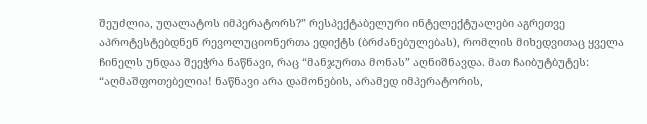შეუძლია, უღალატოს იმპერატორს?” რესპექტაბელური ინტელექტუალები აგრეთვე აპროტესტებდნენ რევოლუციონერთა ედიქტს (ბრძანებულებას), რომლის მიხედვითაც ყველა ჩინელს უნდაა შეეჭრა ნაწნავი, რაც “მანჯურთა მონას” აღნიშნავდა. მათ ჩაიბუტბუტეს: “აღმაშფოთებელია! ნაწნავი არა დამონების, არამედ იმპერატორის,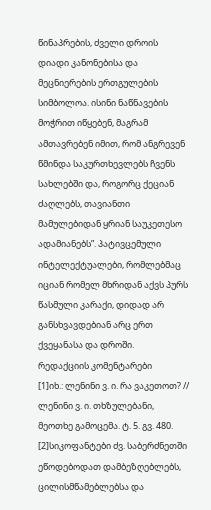წინაპრების, ძველი დროის დიადი კანონებისა და მეცნიერების ერთგულების სიმბოლოა. ისინი ნაწნავების მოჭრით იწყებენ, მაგრამ ამთავრებენ იმით, რომ ანგრევენ წმინდა საკურთხევლებს ჩვენს სახლებში და, როგორც ქეციან ძაღლებს, თავიანთი მამულებიდან ყრიან საუკეთესო ადამიანებს”. პატივცემული ინტელექტუალები, რომლებმაც იციან რომელ მხრიდან აქვს პურს წასმული კარაქი, დიდად არ განსხვავდებიან არც ერთ ქვეყანასა და დროში.
რედაქციის კომენტარები
[1]იხ.: ლენინი ვ. ი. რა ვაკეთოთ? // ლენინი ვ. ი. თხზულებანი, მეოთხე გამოცემა. ტ. 5. გვ. 480.
[2]სიკოფანტები ძვ. საბერძნეთში ეწოდებოდათ დამბეზღებლებს, ცილისმწამებლებსა და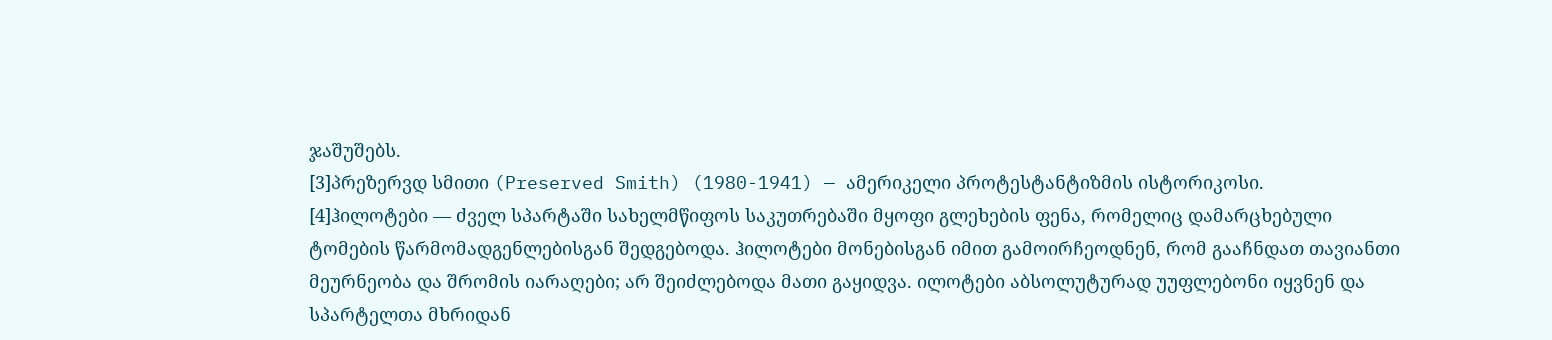ჯაშუშებს.
[3]პრეზერვდ სმითი (Preserved Smith) (1980-1941) — ამერიკელი პროტესტანტიზმის ისტორიკოსი.
[4]ჰილოტები — ძველ სპარტაში სახელმწიფოს საკუთრებაში მყოფი გლეხების ფენა, რომელიც დამარცხებული ტომების წარმომადგენლებისგან შედგებოდა. ჰილოტები მონებისგან იმით გამოირჩეოდნენ, რომ გააჩნდათ თავიანთი მეურნეობა და შრომის იარაღები; არ შეიძლებოდა მათი გაყიდვა. ილოტები აბსოლუტურად უუფლებონი იყვნენ და სპარტელთა მხრიდან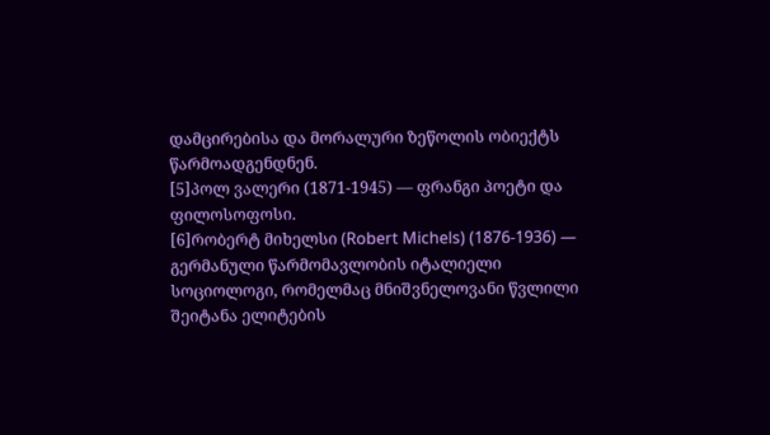დამცირებისა და მორალური ზეწოლის ობიექტს წარმოადგენდნენ.
[5]პოლ ვალერი (1871-1945) — ფრანგი პოეტი და ფილოსოფოსი.
[6]რობერტ მიხელსი (Robert Michels) (1876-1936) — გერმანული წარმომავლობის იტალიელი სოციოლოგი, რომელმაც მნიშვნელოვანი წვლილი შეიტანა ელიტების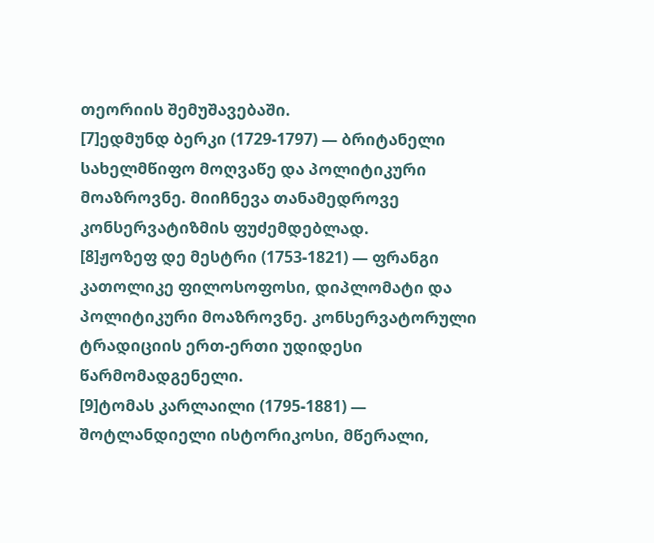თეორიის შემუშავებაში.
[7]ედმუნდ ბერკი (1729-1797) — ბრიტანელი სახელმწიფო მოღვაწე და პოლიტიკური მოაზროვნე. მიიჩნევა თანამედროვე კონსერვატიზმის ფუძემდებლად.
[8]ჟოზეფ დე მესტრი (1753-1821) — ფრანგი კათოლიკე ფილოსოფოსი, დიპლომატი და პოლიტიკური მოაზროვნე. კონსერვატორული ტრადიციის ერთ-ერთი უდიდესი წარმომადგენელი.
[9]ტომას კარლაილი (1795-1881) — შოტლანდიელი ისტორიკოსი, მწერალი,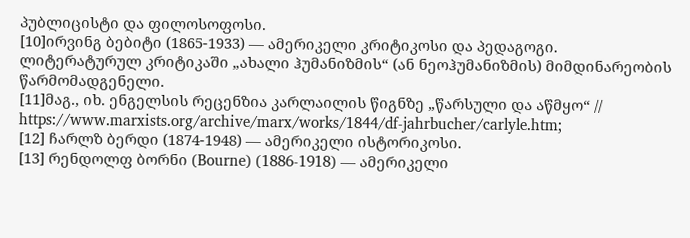პუბლიცისტი და ფილოსოფოსი.
[10]ირვინგ ბებიტი (1865-1933) — ამერიკელი კრიტიკოსი და პედაგოგი. ლიტერატურულ კრიტიკაში „ახალი ჰუმანიზმის“ (ან ნეოჰუმანიზმის) მიმდინარეობის წარმომადგენელი.
[11]მაგ., იხ. ენგელსის რეცენზია კარლაილის წიგნზე „წარსული და აწმყო“ // https://www.marxists.org/archive/marx/works/1844/df-jahrbucher/carlyle.htm;
[12] ჩარლზ ბერდი (1874-1948) — ამერიკელი ისტორიკოსი.
[13] რენდოლფ ბორნი (Bourne) (1886-1918) — ამერიკელი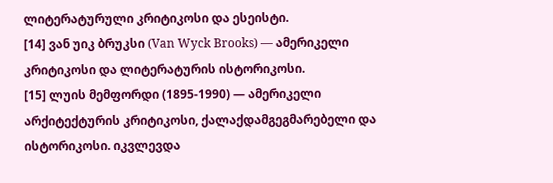ლიტერატურული კრიტიკოსი და ესეისტი.
[14] ვან უიკ ბრუკსი (Van Wyck Brooks) — ამერიკელი კრიტიკოსი და ლიტერატურის ისტორიკოსი.
[15] ლუის მემფორდი (1895-1990) — ამერიკელი არქიტექტურის კრიტიკოსი, ქალაქდამგეგმარებელი და ისტორიკოსი. იკვლევდა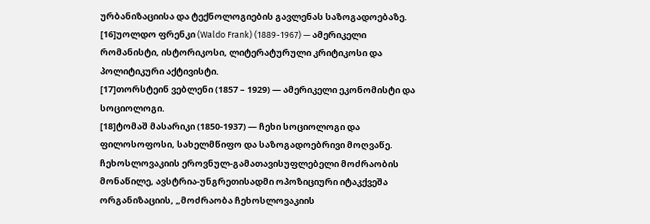ურბანიზაციისა და ტექნოლოგიების გავლენას საზოგადოებაზე.
[16]უოლდო ფრენკი (Waldo Frank) (1889-1967) — ამერიკელი რომანისტი, ისტორიკოსი, ლიტერატურული კრიტიკოსი და პოლიტიკური აქტივისტი.
[17]თორსტეინ ვებლენი (1857 – 1929) — ამერიკელი ეკონომისტი და სოციოლოგი.
[18]ტომაშ მასარიკი (1850-1937) — ჩეხი სოციოლოგი და ფილოსოფოსი, სახელმწიფო და საზოგადოებრივი მოღვაწე. ჩეხოსლოვაკიის ეროვნულ-გამათავისუფლებელი მოძრაობის მონაწილე, ავსტრია-უნგრეთისადმი ოპოზიციური იტაკქვეშა ორგანიზაციის, „მოძრაობა ჩეხოსლოვაკიის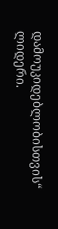დამოუკიდებლობისთვის“ ლიდერი.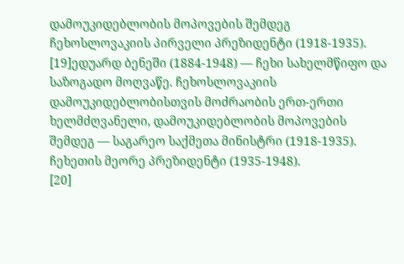დამოუკიდებლობის მოპოვების შემდეგ ჩეხოსლოვაკიის პირველი პრეზიდენტი (1918-1935).
[19]ედუარდ ბენეში (1884-1948) — ჩეხი სახელმწიფო და საზოგადო მოღვაწე. ჩეხოსლოვაკიის დამოუკიდებლობისთვის მოძრაობის ერთ-ერთი ხელმძღვანელი, დამოუკიდებლობის მოპოვების შემდეგ — საგარეო საქმეთა მინისტრი (1918-1935). ჩეხეთის მეორე პრეზიდენტი (1935-1948).
[20]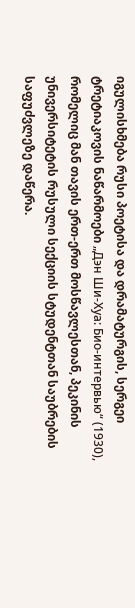იგულისხმება რუსი პოეტისა და დრამატურგის, სერგეი ტრეტიაკოვის ნაწარმოები „Дэн Ши-Хуа: Био-интервью“ (1930), რომელიც მან თავის ერთ-ერთ მოსწავლესთან, პეკინის უნივერსიტეტის რუსული სექციის სტუდენტთან საუბრების საფუძვლეზე დაწერა.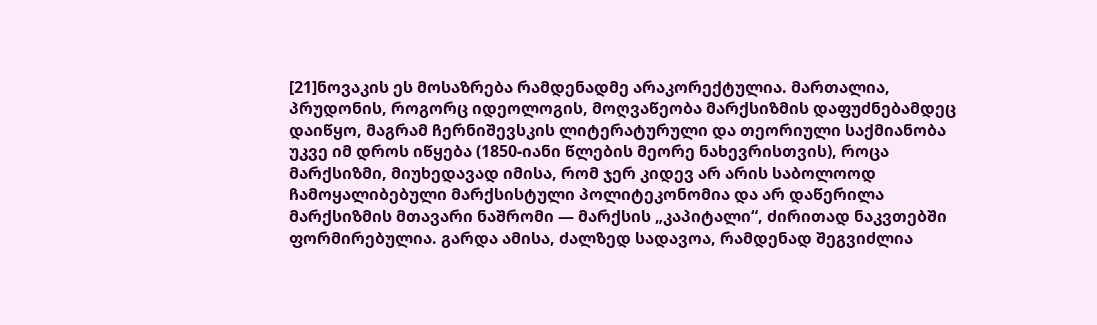[21]ნოვაკის ეს მოსაზრება რამდენადმე არაკორექტულია. მართალია, პრუდონის, როგორც იდეოლოგის, მოღვაწეობა მარქსიზმის დაფუძნებამდეც დაიწყო, მაგრამ ჩერნიშევსკის ლიტერატურული და თეორიული საქმიანობა უკვე იმ დროს იწყება (1850-იანი წლების მეორე ნახევრისთვის), როცა მარქსიზმი, მიუხედავად იმისა, რომ ჯერ კიდევ არ არის საბოლოოდ ჩამოყალიბებული მარქსისტული პოლიტეკონომია და არ დაწერილა მარქსიზმის მთავარი ნაშრომი — მარქსის „კაპიტალი“, ძირითად ნაკვთებში ფორმირებულია. გარდა ამისა, ძალზედ სადავოა, რამდენად შეგვიძლია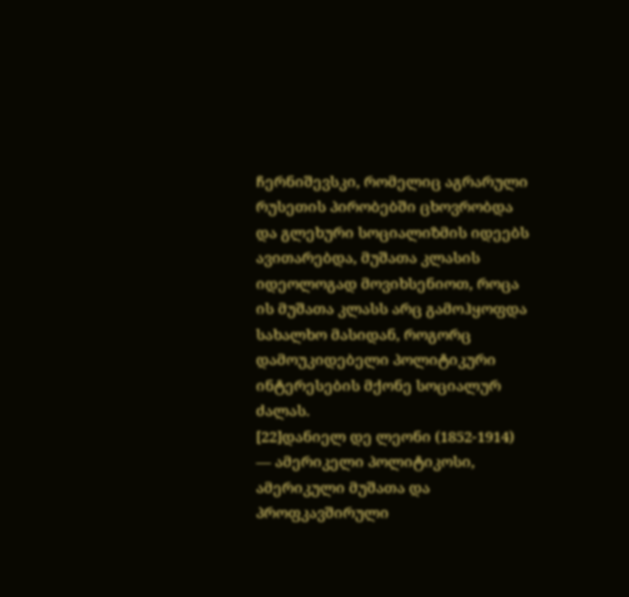ჩერნიშევსკი, რომელიც აგრარული რუსეთის პირობებში ცხოვრობდა და გლეხური სოციალიზმის იდეებს ავითარებდა, მუშათა კლასის იდეოლოგად მოვიხსენიოთ, როცა ის მუშათა კლასს არც გამოჰყოფდა სახალხო მასიდან, როგორც დამოუკიდებელი პოლიტიკური ინტერესების მქონე სოციალურ ძალას.
[22]დანიელ დე ლეონი (1852-1914) — ამერიკელი პოლიტიკოსი, ამერიკული მუშათა და პროფკავშირული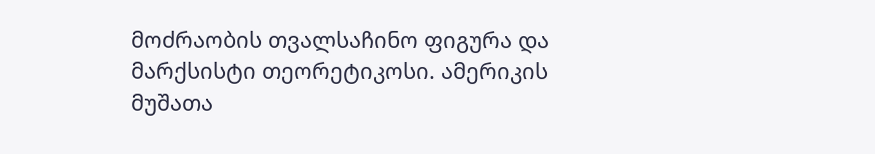მოძრაობის თვალსაჩინო ფიგურა და მარქსისტი თეორეტიკოსი. ამერიკის მუშათა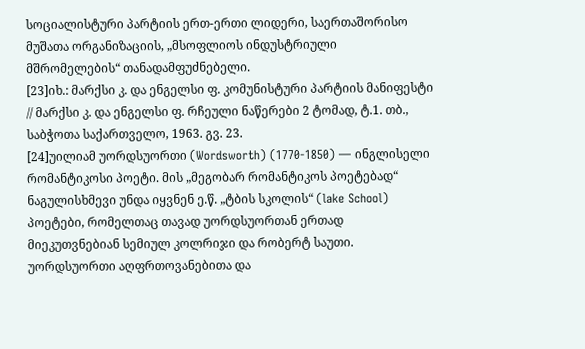სოციალისტური პარტიის ერთ-ერთი ლიდერი, საერთაშორისო მუშათა ორგანიზაციის, „მსოფლიოს ინდუსტრიული მშრომელების“ თანადამფუძნებელი.
[23]იხ.: მარქსი კ. და ენგელსი ფ. კომუნისტური პარტიის მანიფესტი // მარქსი კ. და ენგელსი ფ. რჩეული ნაწერები 2 ტომად, ტ.1. თბ., საბჭოთა საქართველო, 1963. გვ. 23.
[24]უილიამ უორდსუორთი (Wordsworth) (1770-1850) — ინგლისელი რომანტიკოსი პოეტი. მის „მეგობარ რომანტიკოს პოეტებად“ ნაგულისხმევი უნდა იყვნენ ე.წ. „ტბის სკოლის“ (lake School) პოეტები, რომელთაც თავად უორდსუორთან ერთად მიეკუთვნებიან სემიულ კოლრიჯი და რობერტ საუთი. უორდსუორთი აღფრთოვანებითა და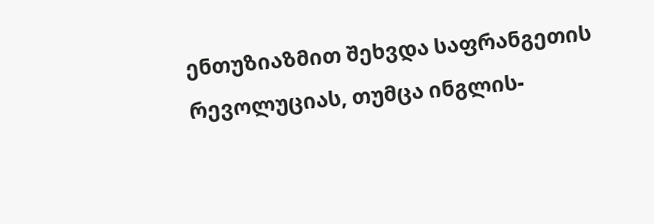ენთუზიაზმით შეხვდა საფრანგეთის რევოლუციას, თუმცა ინგლის-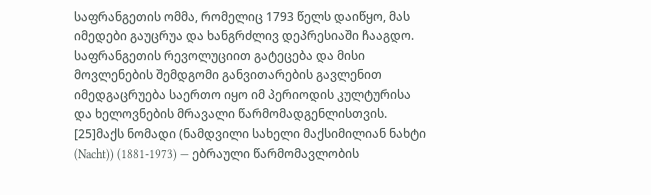საფრანგეთის ომმა, რომელიც 1793 წელს დაიწყო, მას იმედები გაუცრუა და ხანგრძლივ დეპრესიაში ჩააგდო. საფრანგეთის რევოლუციით გატეცება და მისი მოვლენების შემდგომი განვითარების გავლენით იმედგაცრუება საერთო იყო იმ პერიოდის კულტურისა და ხელოვნების მრავალი წარმომადგენლისთვის.
[25]მაქს ნომადი (ნამდვილი სახელი მაქსიმილიან ნახტი (Nacht)) (1881-1973) — ებრაული წარმომავლობის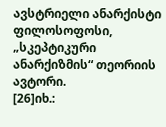ავსტრიელი ანარქისტი ფილოსოფოსი, „სკეპტიკური ანარქიზმის“ თეორიის ავტორი.
[26]იხ.: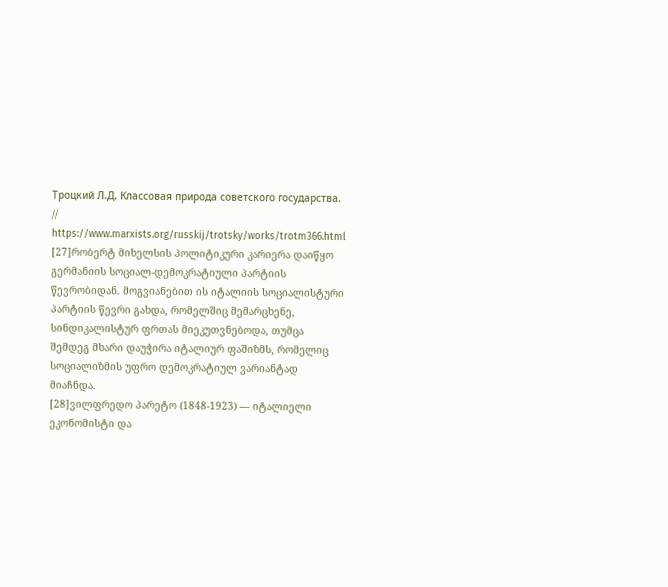Троцкий Л.Д. Классовая природа советского государства. // https://www.marxists.org/russkij/trotsky/works/trotm366.html
[27]რობერტ მიხელსის პოლიტიკური კარიერა დაიწყო გერმანიის სოციალ-დემოკრატიული პარტიის წევრობიდან. მოგვიანებით ის იტალიის სოციალისტური პარტიის წევრი გახდა, რომელშიც მემარცხენე, სინდიკალისტურ ფრთას მიეკუთვნებოდა, თუმცა შემდეგ მხარი დაუჭირა იტალიურ ფაშიზმს, რომელიც სოციალიზმის უფრო დემოკრატიულ ვარიანტად მიაჩნდა.
[28]ვილფრედო პარეტო (1848-1923) — იტალიელი ეკონომისტი და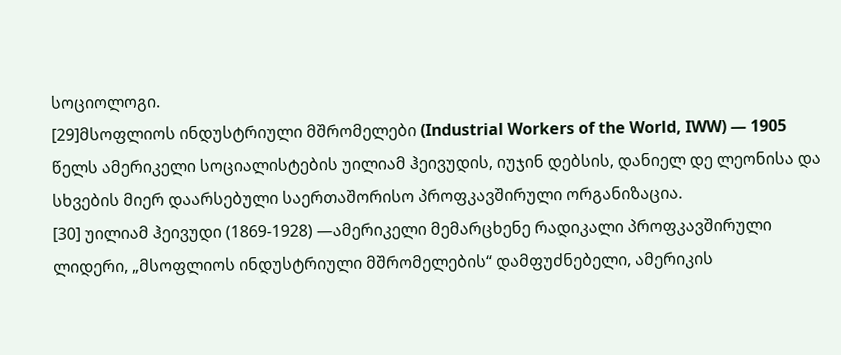სოციოლოგი.
[29]მსოფლიოს ინდუსტრიული მშრომელები (Industrial Workers of the World, IWW) — 1905 წელს ამერიკელი სოციალისტების უილიამ ჰეივუდის, იუჯინ დებსის, დანიელ დე ლეონისა და სხვების მიერ დაარსებული საერთაშორისო პროფკავშირული ორგანიზაცია.
[30] უილიამ ჰეივუდი (1869-1928) —ამერიკელი მემარცხენე რადიკალი პროფკავშირული ლიდერი, „მსოფლიოს ინდუსტრიული მშრომელების“ დამფუძნებელი, ამერიკის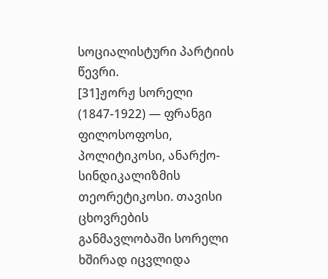სოციალისტური პარტიის წევრი.
[31]ჟორჟ სორელი (1847-1922) — ფრანგი ფილოსოფოსი, პოლიტიკოსი, ანარქო-სინდიკალიზმის თეორეტიკოსი. თავისი ცხოვრების განმავლობაში სორელი ხშირად იცვლიდა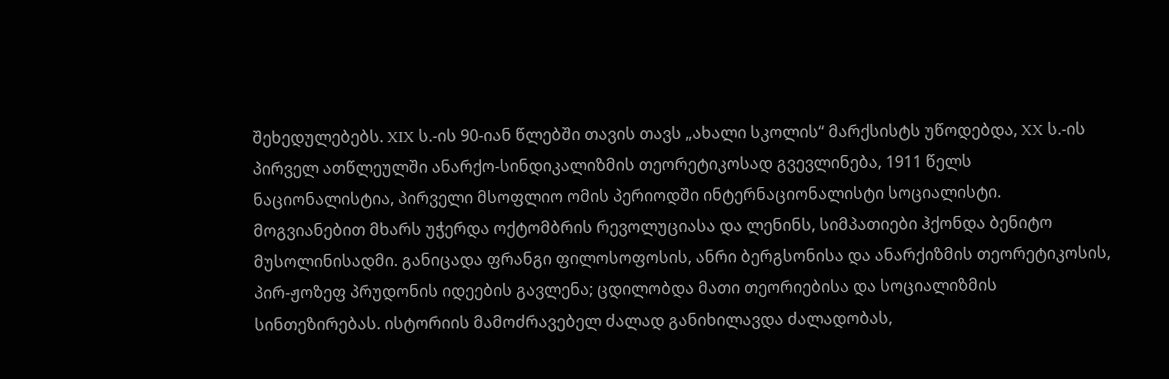შეხედულებებს. XIX ს.-ის 90-იან წლებში თავის თავს „ახალი სკოლის“ მარქსისტს უწოდებდა, XX ს.-ის პირველ ათწლეულში ანარქო-სინდიკალიზმის თეორეტიკოსად გვევლინება, 1911 წელს ნაციონალისტია, პირველი მსოფლიო ომის პერიოდში ინტერნაციონალისტი სოციალისტი. მოგვიანებით მხარს უჭერდა ოქტომბრის რევოლუციასა და ლენინს, სიმპათიები ჰქონდა ბენიტო მუსოლინისადმი. განიცადა ფრანგი ფილოსოფოსის, ანრი ბერგსონისა და ანარქიზმის თეორეტიკოსის, პირ-ჟოზეფ პრუდონის იდეების გავლენა; ცდილობდა მათი თეორიებისა და სოციალიზმის სინთეზირებას. ისტორიის მამოძრავებელ ძალად განიხილავდა ძალადობას,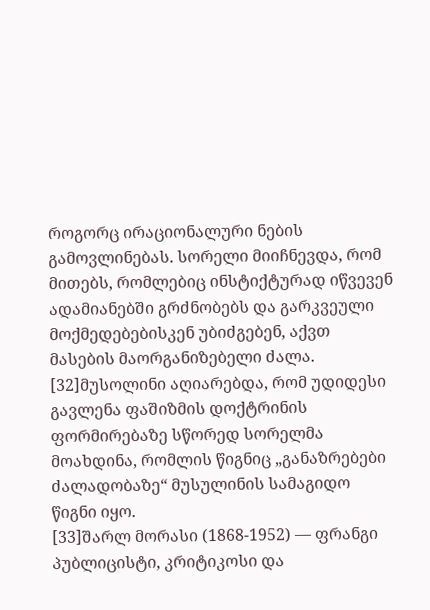როგორც ირაციონალური ნების გამოვლინებას. სორელი მიიჩნევდა, რომ მითებს, რომლებიც ინსტიქტურად იწვევენ ადამიანებში გრძნობებს და გარკვეული მოქმედებებისკენ უბიძგებენ, აქვთ მასების მაორგანიზებელი ძალა.
[32]მუსოლინი აღიარებდა, რომ უდიდესი გავლენა ფაშიზმის დოქტრინის ფორმირებაზე სწორედ სორელმა მოახდინა, რომლის წიგნიც „განაზრებები ძალადობაზე“ მუსულინის სამაგიდო წიგნი იყო.
[33]შარლ მორასი (1868-1952) — ფრანგი პუბლიცისტი, კრიტიკოსი და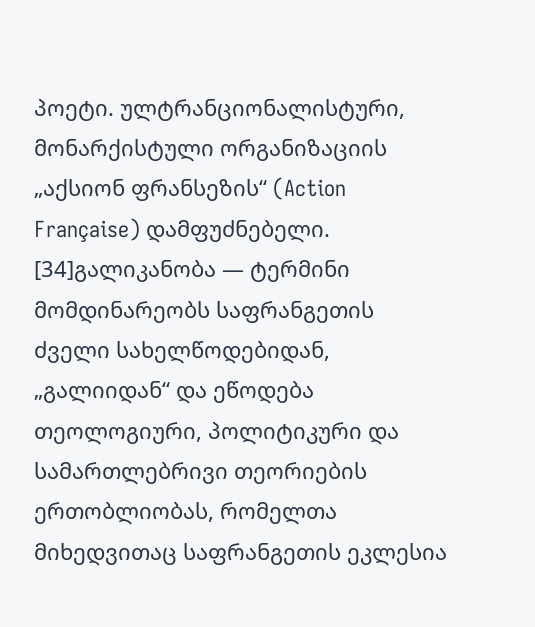პოეტი. ულტრანციონალისტური, მონარქისტული ორგანიზაციის „აქსიონ ფრანსეზის“ (Action Française) დამფუძნებელი.
[34]გალიკანობა — ტერმინი მომდინარეობს საფრანგეთის ძველი სახელწოდებიდან, „გალიიდან“ და ეწოდება თეოლოგიური, პოლიტიკური და სამართლებრივი თეორიების ერთობლიობას, რომელთა მიხედვითაც საფრანგეთის ეკლესია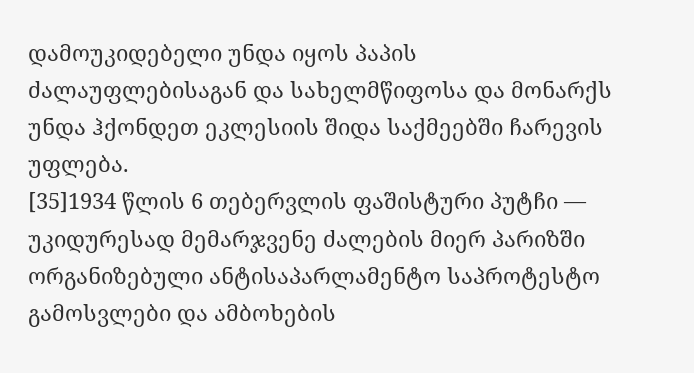დამოუკიდებელი უნდა იყოს პაპის ძალაუფლებისაგან და სახელმწიფოსა და მონარქს უნდა ჰქონდეთ ეკლესიის შიდა საქმეებში ჩარევის უფლება.
[35]1934 წლის 6 თებერვლის ფაშისტური პუტჩი — უკიდურესად მემარჯვენე ძალების მიერ პარიზში ორგანიზებული ანტისაპარლამენტო საპროტესტო გამოსვლები და ამბოხების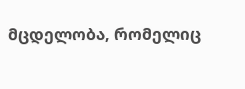მცდელობა, რომელიც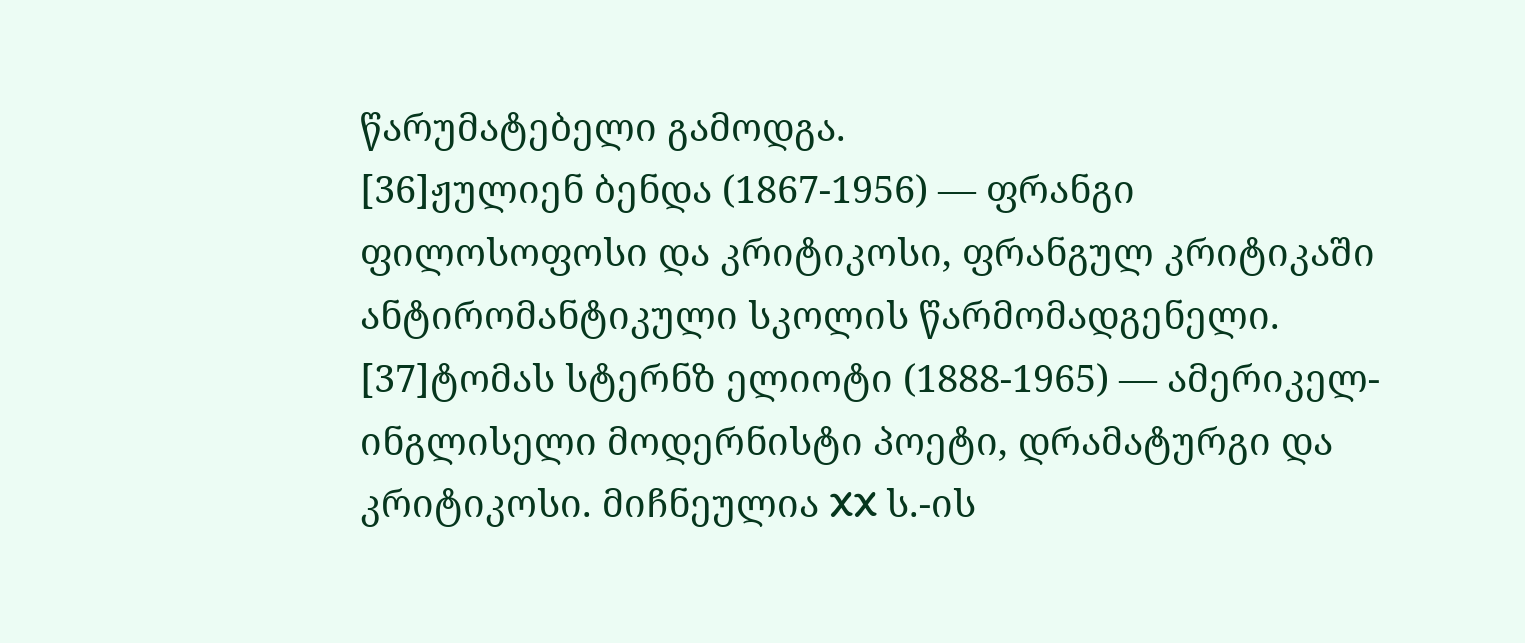წარუმატებელი გამოდგა.
[36]ჟულიენ ბენდა (1867-1956) — ფრანგი ფილოსოფოსი და კრიტიკოსი, ფრანგულ კრიტიკაში ანტირომანტიკული სკოლის წარმომადგენელი.
[37]ტომას სტერნზ ელიოტი (1888-1965) — ამერიკელ-ინგლისელი მოდერნისტი პოეტი, დრამატურგი და კრიტიკოსი. მიჩნეულია XX ს.-ის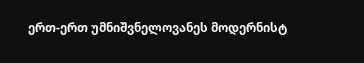ერთ-ერთ უმნიშვნელოვანეს მოდერნისტ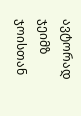ავტორად ჯეიმზ ჯოისთან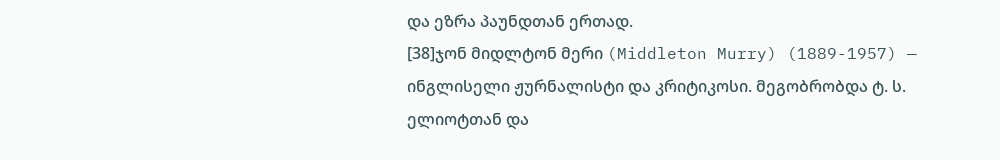და ეზრა პაუნდთან ერთად.
[38]ჯონ მიდლტონ მერი (Middleton Murry) (1889-1957) — ინგლისელი ჟურნალისტი და კრიტიკოსი. მეგობრობდა ტ. ს. ელიოტთან და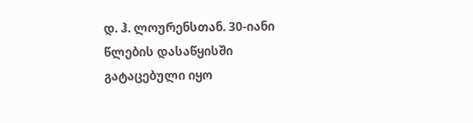დ. ჰ. ლოურენსთან. 30-იანი წლების დასაწყისში გატაცებული იყო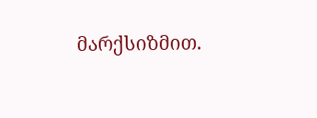მარქსიზმით.